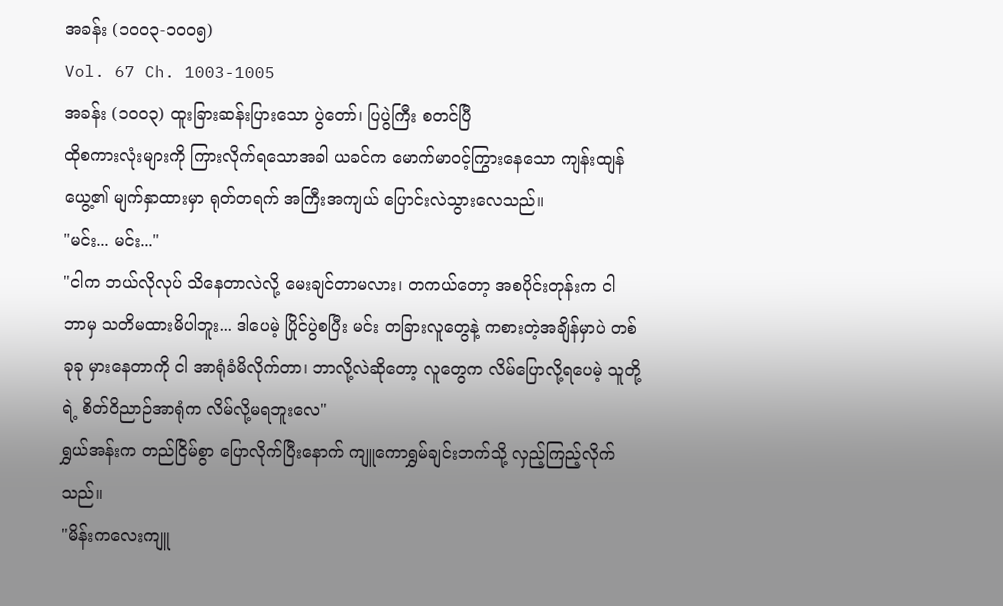အခန်း (၁၀၀၃-၁၀၀၅)
Vol. 67 Ch. 1003-1005
အခန်း (၁၀၀၃) ထူးခြားဆန်းပြားသော ပွဲတော်၊ ပြပွဲကြီး စတင်ပြီ
ထိုစကားလုံးများကို ကြားလိုက်ရသောအခါ ယခင်က မောက်မာဝင့်ကြွားနေသော ကျန်းထျန်ယွေ့၏ မျက်နှာထားမှာ ရုတ်တရက် အကြီးအကျယ် ပြောင်းလဲသွားလေသည်။
"မင်း... မင်း..."
"ငါက ဘယ်လိုလုပ် သိနေတာလဲလို့ မေးချင်တာမလား၊ တကယ်တော့ အစပိုင်းတုန်းက ငါ ဘာမှ သတိမထားမိပါဘူး... ဒါပေမဲ့ ပြိုင်ပွဲစပြီး မင်း တခြားလူတွေနဲ့ ကစားတဲ့အချိန်မှာပဲ တစ်ခုခု မှားနေတာကို ငါ အာရုံခံမိလိုက်တာ၊ ဘာလို့လဲဆိုတော့ လူတွေက လိမ်ပြောလို့ရပေမဲ့ သူတို့ရဲ့ စိတ်ဝိညာဉ်အာရုံက လိမ်လို့မရဘူးလေ"
ရွှယ်အန်းက တည်ငြိမ်စွာ ပြောလိုက်ပြီးနောက် ကျူကောရွှမ်ချင်းဘက်သို့ လှည့်ကြည့်လိုက်သည်။
"မိန်းကလေးကျူ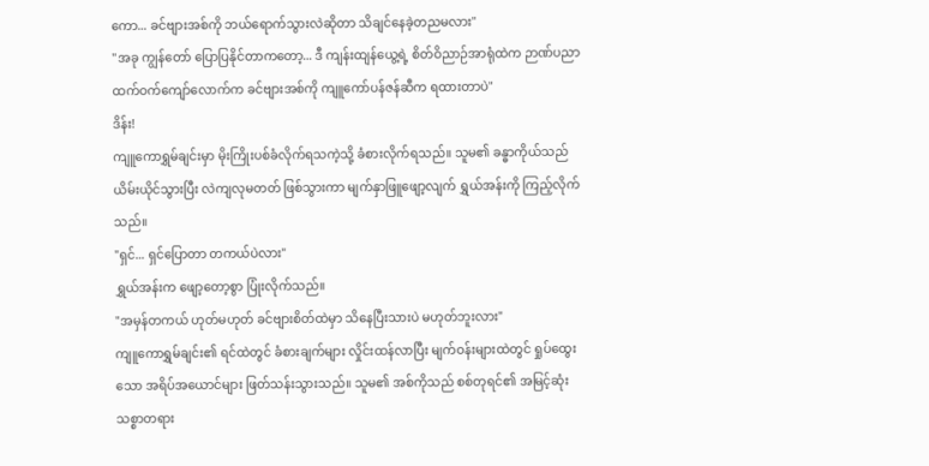ကော... ခင်ဗျားအစ်ကို ဘယ်ရောက်သွားလဲဆိုတာ သိချင်နေခဲ့တညမလား"
"အခု ကျွန်တော် ပြောပြနိုင်တာကတော့... ဒီ ကျန်းထျန်ယွေ့ရဲ့ စိတ်ဝိညာဉ်အာရုံထဲက ဉာဏ်ပညာထက်ဝက်ကျော်လောက်က ခင်ဗျားအစ်ကို ကျူကော်ပန်ဇန်ဆီက ရထားတာပဲ"
ဒိန်း!
ကျူကောရွှမ်ချင်းမှာ မိုးကြိုးပစ်ခံလိုက်ရသကဲ့သို့ ခံစားလိုက်ရသည်။ သူမ၏ ခန္ဓာကိုယ်သည် ယိမ်းယိုင်သွားပြီး လဲကျလုမတတ် ဖြစ်သွားကာ မျက်နှာဖြူဖျော့လျက် ရွှယ်အန်းကို ကြည့်လိုက်သည်။
"ရှင်... ရှင်ပြောတာ တကယ်ပဲလား"
ရွှယ်အန်းက ဖျော့တော့စွာ ပြုံးလိုက်သည်။
"အမှန်တကယ် ဟုတ်မဟုတ် ခင်ဗျားစိတ်ထဲမှာ သိနေပြီးသားပဲ မဟုတ်ဘူးလား"
ကျူကောရွှမ်ချင်း၏ ရင်ထဲတွင် ခံစားချက်များ လှိုင်းထန်လာပြီး မျက်ဝန်းများထဲတွင် ရှုပ်ထွေးသော အရိပ်အယောင်များ ဖြတ်သန်းသွားသည်။ သူမ၏ အစ်ကိုသည် စစ်တုရင်၏ အမြင့်ဆုံးသစ္စာတရား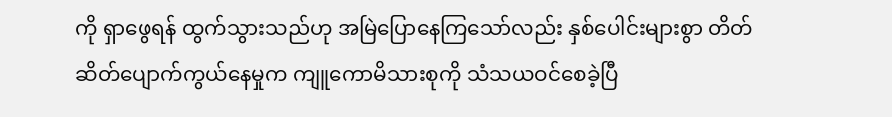ကို ရှာဖွေရန် ထွက်သွားသည်ဟု အမြဲပြောနေကြသော်လည်း နှစ်ပေါင်းများစွာ တိတ်ဆိတ်ပျောက်ကွယ်နေမှုက ကျူကောမိသားစုကို သံသယဝင်စေခဲ့ပြီ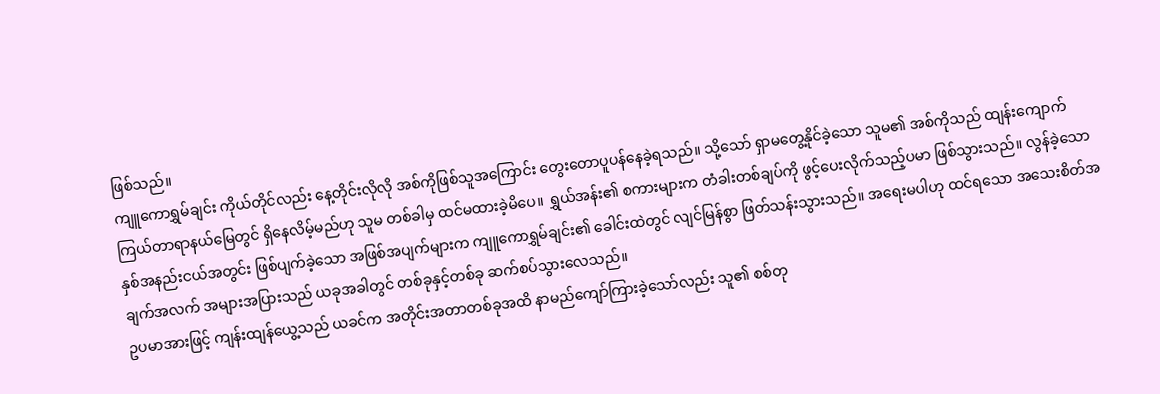ဖြစ်သည်။
ကျူကောရွှမ်ချင်း ကိုယ်တိုင်လည်း နေ့တိုင်းလိုလို အစ်ကိုဖြစ်သူအကြောင်း တွေးတောပူပန်နေခဲ့ရသည်။ သို့သော် ရှာမတွေ့နိုင်ခဲ့သော သူမ၏ အစ်ကိုသည် ထျန်းကျောက် ကြယ်တာရာနယ်မြေတွင် ရှိနေလိမ့်မည်ဟု သူမ တစ်ခါမှ ထင်မထားခဲ့မိပေ။ ရွှယ်အန်း၏ စကားများက တံခါးတစ်ချပ်ကို ဖွင့်ပေးလိုက်သည့်ပမာ ဖြစ်သွားသည်။ လွန်ခဲ့သော နှစ်အနည်းငယ်အတွင်း ဖြစ်ပျက်ခဲ့သော အဖြစ်အပျက်များက ကျူကောရွှမ်ချင်း၏ ခေါင်းထဲတွင် လျင်မြန်စွာ ဖြတ်သန်းသွားသည်။ အရေးမပါဟု ထင်ရသော အသေးစိတ်အချက်အလက် အများအပြားသည် ယခုအခါတွင် တစ်ခုနှင့်တစ်ခု ဆက်စပ်သွားလေသည်။
ဥပမာအားဖြင့် ကျန်းထျန်ယွေ့သည် ယခင်က အတိုင်းအတာတစ်ခုအထိ နာမည်ကျော်ကြားခဲ့သော်လည်း သူ၏ စစ်တု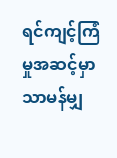ရင်ကျင့်ကြံမှုအဆင့်မှာ သာမန်မျှ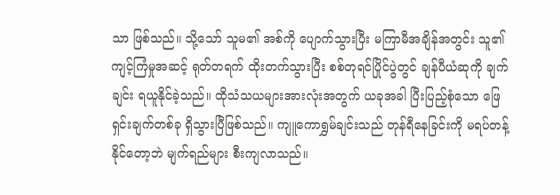သာ ဖြစ်သည်။ သို့သော် သူမ၏ အစ်ကို ပျောက်သွားပြီး မကြာမီအချိန်အတွင်း သူ၏ ကျင့်ကြံမှုအဆင့် ရုတ်တရက် ထိုးတက်သွားပြီး စစ်တုရင်ပြိုင်ပွဲတွင် ချန်ပီယံဆုကို ချက်ချင်း ရယူနိုင်ခဲ့သည်။ ထိုသံသယများအားလုံးအတွက် ယခုအခါ ပြီးပြည့်စုံသော ဖြေရှင်းချက်တစ်ခု ရှိသွားပြီဖြစ်သည်။ ကျူကောရွှမ်ချင်းသည် တုန်ရီနေခြင်းကို မရပ်တန့်နိုင်တော့ဘဲ မျက်ရည်များ စီးကျလာသည်။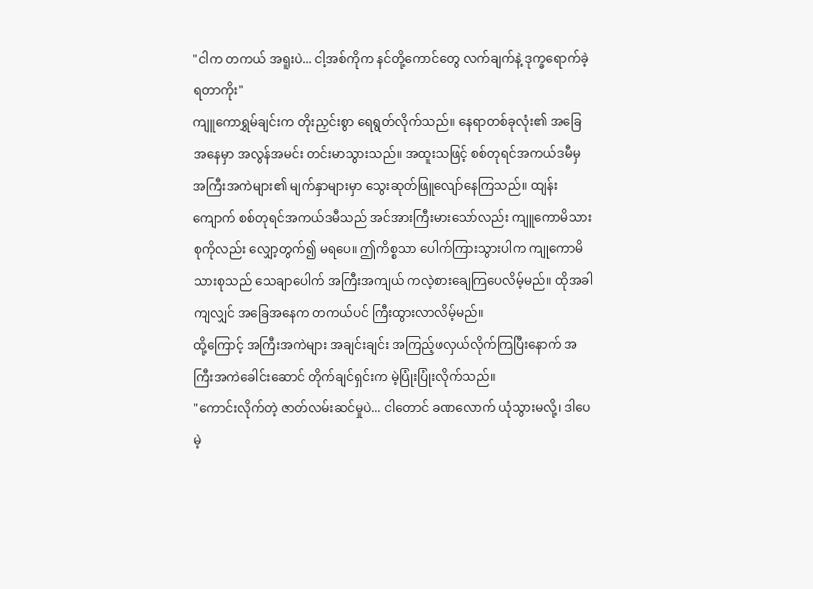"ငါက တကယ် အရူးပဲ... ငါ့အစ်ကိုက နင်တို့ကောင်တွေ လက်ချက်နဲ့ ဒုက္ခရောက်ခဲ့ရတာကိုး"
ကျူကောရွှမ်ချင်းက တိုးညှင်းစွာ ရေရွတ်လိုက်သည်။ နေရာတစ်ခုလုံး၏ အခြေအနေမှာ အလွန်အမင်း တင်းမာသွားသည်။ အထူးသဖြင့် စစ်တုရင်အကယ်ဒမီမှ အကြီးအကဲများ၏ မျက်နှာများမှာ သွေးဆုတ်ဖြူလျော်နေကြသည်။ ထျန်းကျောက် စစ်တုရင်အကယ်ဒမီသည် အင်အားကြီးမားသော်လည်း ကျူကောမိသားစုကိုလည်း လျှော့တွက်၍ မရပေ။ ဤကိစ္စသာ ပေါက်ကြားသွားပါက ကျုကောမိသားစုသည် သေချာပေါက် အကြီးအကျယ် ကလဲ့စားချေကြပေလိမ့်မည်။ ထိုအခါကျလျှင် အခြေအနေက တကယ်ပင် ကြီးထွားလာလိမ့်မည်။
ထို့ကြောင့် အကြီးအကဲများ အချင်းချင်း အကြည့်ဖလှယ်လိုက်ကြပြီးနောက် အကြီးအကဲခေါင်းဆောင် တိုက်ချင်ရှင်းက မဲ့ပြုံးပြုံးလိုက်သည်။
"ကောင်းလိုက်တဲ့ ဇာတ်လမ်းဆင်မှုပဲ... ငါတောင် ခဏလောက် ယုံသွားမလို့၊ ဒါပေမဲ့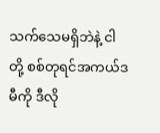သက်သေမရှိဘဲနဲ့ ငါတို့ စစ်တုရင်အကယ်ဒမီကို ဒီလို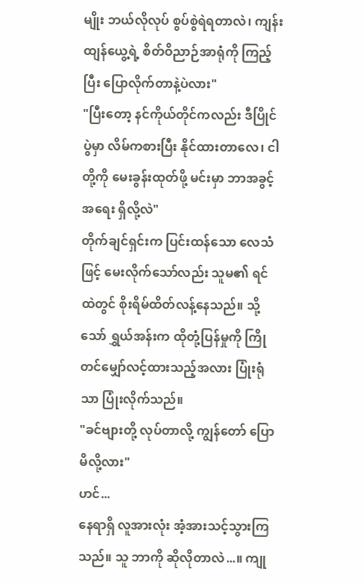မျိုး ဘယ်လိုလုပ် စွပ်စွဲရဲရတာလဲ၊ ကျန်းထျန်ယွေ့ရဲ့ စိတ်ဝိညာဉ်အာရုံကို ကြည့်ပြီး ပြောလိုက်တာနဲ့ပဲလား"
"ပြီးတော့ နင်ကိုယ်တိုင်ကလည်း ဒီပြိုင်ပွဲမှာ လိမ်ကစားပြီး နိုင်ထားတာလေ၊ ငါတို့ကို မေးခွန်းထုတ်ဖို့ မင်းမှာ ဘာအခွင့်အရေး ရှိလို့လဲ"
တိုက်ချင်ရှင်းက ပြင်းထန်သော လေသံဖြင့် မေးလိုက်သော်လည်း သူမ၏ ရင်ထဲတွင် စိုးရိမ်ထိတ်လန့်နေသည်။ သို့သော် ရွှယ်အန်းက ထိုတုံ့ပြန်မှုကို ကြိုတင်မျှော်လင့်ထားသည့်အလား ပြုံးရုံသာ ပြုံးလိုက်သည်။
"ခင်ဗျားတို့ လုပ်တာလို့ ကျွန်တော် ပြောမိလို့လား"
ဟင်...
နေရာရှိ လူအားလုံး အံ့အားသင့်သွားကြသည်။ သူ ဘာကို ဆိုလိုတာလဲ...။ ကျု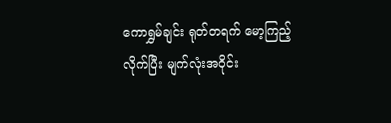ကောရွှမ်ချင်း ရုတ်တရက် မော့ကြည့်လိုက်ပြီး မျက်လုံးအဝိုင်း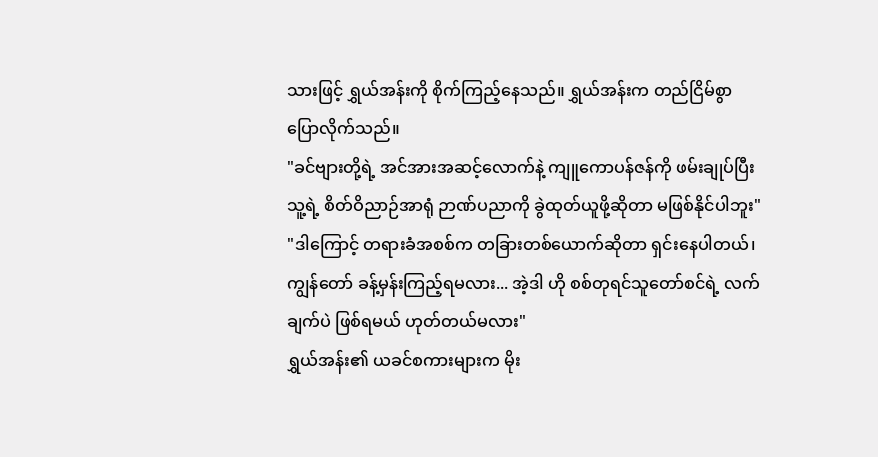သားဖြင့် ရွှယ်အန်းကို စိုက်ကြည့်နေသည်။ ရွှယ်အန်းက တည်ငြိမ်စွာ ပြောလိုက်သည်။
"ခင်ဗျားတို့ရဲ့ အင်အားအဆင့်လောက်နဲ့ ကျူကောပန်ဇန်ကို ဖမ်းချုပ်ပြီး သူ့ရဲ့ စိတ်ဝိညာဉ်အာရုံ ဉာဏ်ပညာကို ခွဲထုတ်ယူဖို့ဆိုတာ မဖြစ်နိုင်ပါဘူး"
"ဒါကြောင့် တရားခံအစစ်က တခြားတစ်ယောက်ဆိုတာ ရှင်းနေပါတယ်၊ ကျွန်တော် ခန့်မှန်းကြည့်ရမလား... အဲ့ဒါ ဟို စစ်တုရင်သူတော်စင်ရဲ့ လက်ချက်ပဲ ဖြစ်ရမယ် ဟုတ်တယ်မလား"
ရွှယ်အန်း၏ ယခင်စကားများက မိုး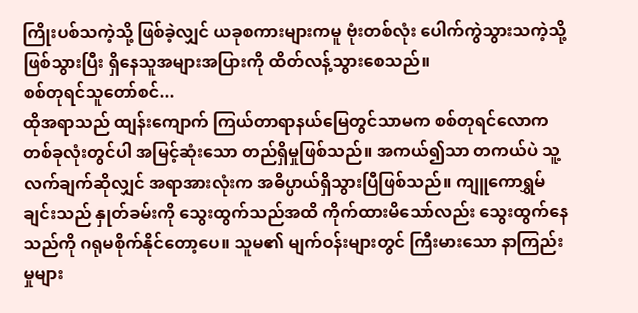ကြိုးပစ်သကဲ့သို့ ဖြစ်ခဲ့လျှင် ယခုစကားများကမူ ဗုံးတစ်လုံး ပေါက်ကွဲသွားသကဲ့သို့ ဖြစ်သွားပြီး ရှိနေသူအများအပြားကို ထိတ်လန့်သွားစေသည်။
စစ်တုရင်သူတော်စင်...
ထိုအရာသည် ထျန်းကျောက် ကြယ်တာရာနယ်မြေတွင်သာမက စစ်တုရင်လောကတစ်ခုလုံးတွင်ပါ အမြင့်ဆုံးသော တည်ရှိမှုဖြစ်သည်။ အကယ်၍သာ တကယ်ပဲ သူ့လက်ချက်ဆိုလျှင် အရာအားလုံးက အဓိပ္ပာယ်ရှိသွားပြီဖြစ်သည်။ ကျူကောရွှမ်ချင်းသည် နှုတ်ခမ်းကို သွေးထွက်သည်အထိ ကိုက်ထားမိသော်လည်း သွေးထွက်နေသည်ကို ဂရုမစိုက်နိုင်တော့ပေ။ သူမ၏ မျက်ဝန်းများတွင် ကြီးမားသော နာကြည်းမှုများ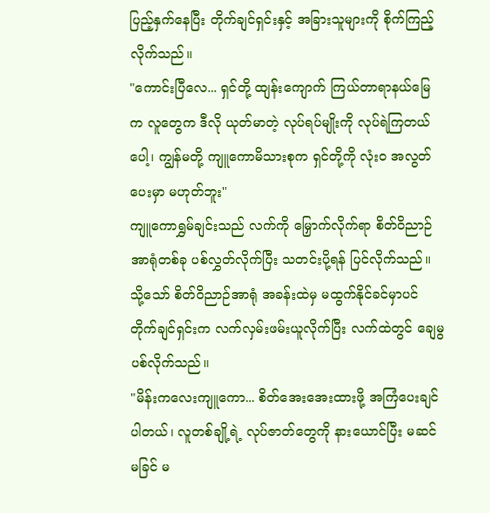ပြည့်နှက်နေပြီး တိုက်ချင်ရှင်းနှင့် အခြားသူများကို စိုက်ကြည့်လိုက်သည်။
"ကောင်းပြီလေ... ရှင်တို့ ထျန်းကျောက် ကြယ်တာရာနယ်မြေက လူတွေက ဒီလို ယုတ်မာတဲ့ လုပ်ရပ်မျိုးကို လုပ်ရဲကြတယ်ပေါ့၊ ကျွန်မတို့ ကျူကောမိသားစုက ရှင်တို့ကို လုံးဝ အလွတ်ပေးမှာ မဟုတ်ဘူး"
ကျူကောရွှမ်ချင်းသည် လက်ကို မြှောက်လိုက်ရာ စိတ်ဝိညာဉ်အာရုံတစ်ခု ပစ်လွှတ်လိုက်ပြီး သတင်းပို့ရန် ပြင်လိုက်သည်။ သို့သော် စိတ်ဝိညာဉ်အာရုံ အခန်းထဲမှ မထွက်နိုင်ခင်မှာပင် တိုက်ချင်ရှင်းက လက်လှမ်းဖမ်းယူလိုက်ပြီး လက်ထဲတွင် ချေမွပစ်လိုက်သည်။
"မိန်းကလေးကျူကော... စိတ်အေးအေးထားဖို့ အကြံပေးချင်ပါတယ်၊ လူတစ်ချို့ရဲ့ လုပ်ဇာတ်တွေကို နားယောင်ပြီး မဆင်မခြင် မ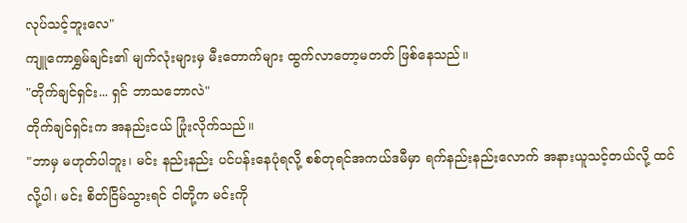လုပ်သင့်ဘူးလေ"
ကျူကောရွှမ်ချင်း၏ မျက်လုံးများမှ မီးတောက်များ ထွက်လာတော့မတတ် ဖြစ်နေသည်။
"တိုက်ချင်ရှင်း... ရှင် ဘာသဘောလဲ"
တိုက်ချင်ရှင်းက အနည်းငယ် ပြုံးလိုက်သည်။
"ဘာမှ မဟုတ်ပါဘူး၊ မင်း နည်းနည်း ပင်ပန်းနေပုံရလို့ စစ်တုရင်အကယ်ဒမီမှာ ရက်နည်းနည်းလောက် အနားယူသင့်တယ်လို့ ထင်လို့ပါ၊ မင်း စိတ်ငြိမ်သွားရင် ငါတို့က မင်းကို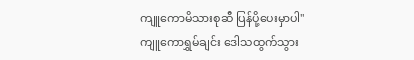ကျူကောမိသားစုဆီ ပြန်ပို့ပေးမှာပါ"
ကျူကောရွှမ်ချင်း ဒေါသထွက်သွား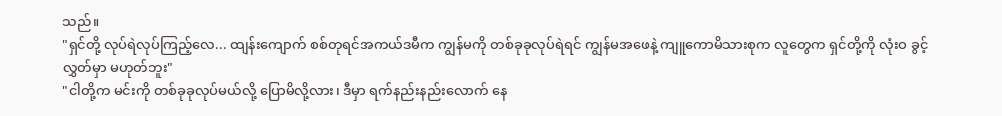သည်။
"ရှင်တို့ လုပ်ရဲလုပ်ကြည့်လေ... ထျန်းကျောက် စစ်တုရင်အကယ်ဒမီက ကျွန်မကို တစ်ခုခုလုပ်ရဲရင် ကျွန်မအဖေနဲ့ ကျူကောမိသားစုက လူတွေက ရှင်တို့ကို လုံးဝ ခွင့်လွှတ်မှာ မဟုတ်ဘူး"
"ငါတို့က မင်းကို တစ်ခုခုလုပ်မယ်လို့ ပြောမိလို့လား၊ ဒီမှာ ရက်နည်းနည်းလောက် နေ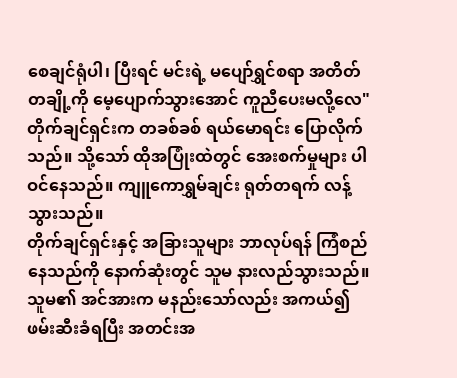စေချင်ရုံပါ၊ ပြီးရင် မင်းရဲ့ မပျော်ရွှင်စရာ အတိတ်တချို့ကို မေ့ပျောက်သွားအောင် ကူညီပေးမလို့လေ"
တိုက်ချင်ရှင်းက တခစ်ခစ် ရယ်မောရင်း ပြောလိုက်သည်။ သို့သော် ထိုအပြုံးထဲတွင် အေးစက်မှုများ ပါဝင်နေသည်။ ကျူကောရွှမ်ချင်း ရုတ်တရက် လန့်သွားသည်။
တိုက်ချင်ရှင်းနှင့် အခြားသူများ ဘာလုပ်ရန် ကြံစည်နေသည်ကို နောက်ဆုံးတွင် သူမ နားလည်သွားသည်။ သူမ၏ အင်အားက မနည်းသော်လည်း အကယ်၍ ဖမ်းဆီးခံရပြီး အတင်းအ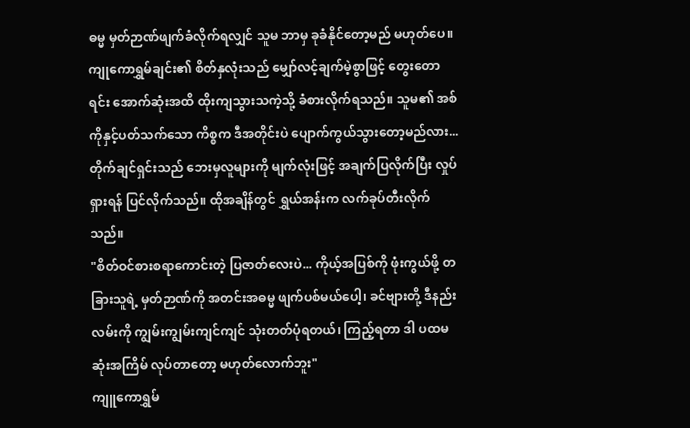ဓမ္မ မှတ်ဉာဏ်ဖျက်ခံလိုက်ရလျှင် သူမ ဘာမှ ခုခံနိုင်တော့မည် မဟုတ်ပေ။
ကျုကောရွှမ်ချင်း၏ စိတ်နှလုံးသည် မျှော်လင့်ချက်မဲ့စွာဖြင့် တွေးတောရင်း အောက်ဆုံးအထိ ထိုးကျသွားသကဲ့သို့ ခံစားလိုက်ရသည်။ သူမ၏ အစ်ကိုနှင့်ပတ်သက်သော ကိစ္စက ဒီအတိုင်းပဲ ပျောက်ကွယ်သွားတော့မည်လား...
တိုက်ချင်ရှင်းသည် ဘေးမှလူများကို မျက်လုံးဖြင့် အချက်ပြလိုက်ပြီး လှုပ်ရှားရန် ပြင်လိုက်သည်။ ထိုအချိန်တွင် ရွှယ်အန်းက လက်ခုပ်တီးလိုက်သည်။
"စိတ်ဝင်စားစရာကောင်းတဲ့ ပြဇာတ်လေးပဲ... ကိုယ့်အပြစ်ကို ဖုံးကွယ်ဖို့ တခြားသူရဲ့ မှတ်ဉာဏ်ကို အတင်းအဓမ္မ ဖျက်ပစ်မယ်ပေါ့၊ ခင်ဗျားတို့ ဒီနည်းလမ်းကို ကျွမ်းကျွမ်းကျင်ကျင် သုံးတတ်ပုံရတယ်၊ ကြည့်ရတာ ဒါ ပထမဆုံးအကြိမ် လုပ်တာတော့ မဟုတ်လောက်ဘူး"
ကျူကောရွှမ်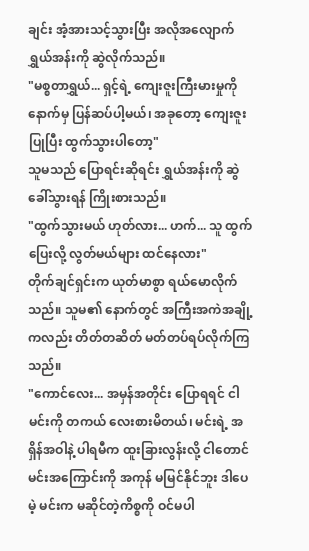ချင်း အံ့အားသင့်သွားပြီး အလိုအလျောက် ရွှယ်အန်းကို ဆွဲလိုက်သည်။
"မစ္စတာရွှယ်... ရှင့်ရဲ့ ကျေးဇူးကြီးမားမှုကို နောက်မှ ပြန်ဆပ်ပါ့မယ်၊ အခုတော့ ကျေးဇူးပြုပြီး ထွက်သွားပါတော့"
သူမသည် ပြောရင်းဆိုရင်း ရွှယ်အန်းကို ဆွဲခေါ်သွားရန် ကြိုးစားသည်။
"ထွက်သွားမယ် ဟုတ်လား... ဟက်... သူ ထွက်ပြေးလို့ လွတ်မယ်များ ထင်နေလား"
တိုက်ချင်ရှင်းက ယုတ်မာစွာ ရယ်မောလိုက်သည်။ သူမ၏ နောက်တွင် အကြီးအကဲအချို့ကလည်း တိတ်တဆိတ် မတ်တပ်ရပ်လိုက်ကြသည်။
"ကောင်လေး... အမှန်အတိုင်း ပြောရရင် ငါ မင်းကို တကယ် လေးစားမိတယ်၊ မင်းရဲ့ အရှိန်အဝါနဲ့ ပါရမီက ထူးခြားလွန်းလို့ ငါတောင် မင်းအကြောင်းကို အကုန် မမြင်နိုင်ဘူး ဒါပေမဲ့ မင်းက မဆိုင်တဲ့ကိစ္စကို ဝင်မပါ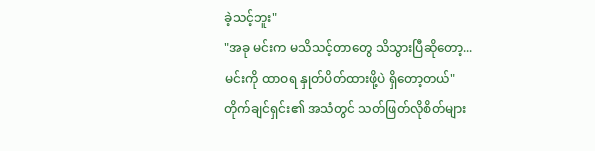ခဲ့သင့်ဘူး"
"အခု မင်းက မသိသင့်တာတွေ သိသွားပြီဆိုတော့... မင်းကို ထာဝရ နှုတ်ပိတ်ထားဖို့ပဲ ရှိတော့တယ်"
တိုက်ချင်ရှင်း၏ အသံတွင် သတ်ဖြတ်လိုစိတ်များ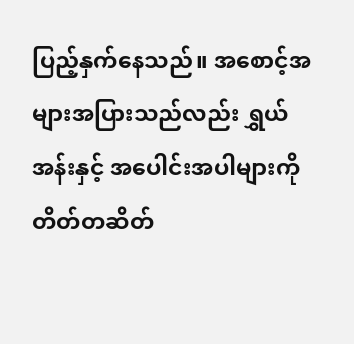ပြည့်နှက်နေသည်။ အစောင့်အများအပြားသည်လည်း ရွှယ်အန်းနှင့် အပေါင်းအပါများကို တိတ်တဆိတ်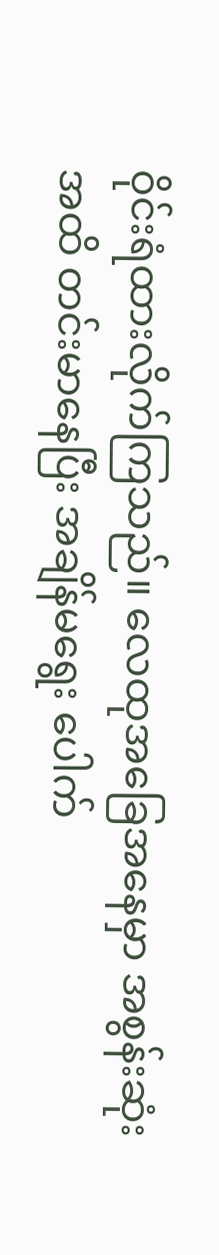ဝိုင်းရံထားလိုက်ကြသည်။ လေထုအခြေအနေမှာ အစွန်းဆုံးအထိ တင်းမာနေပြီး အချိန်မရွေး ပေါက်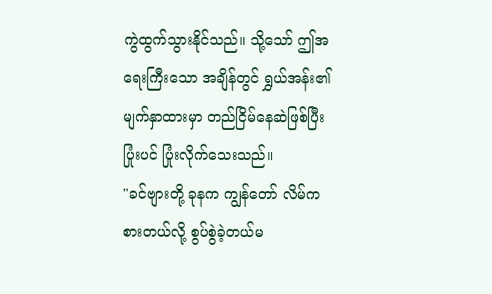ကွဲထွက်သွားနိုင်သည်။ သို့သော် ဤအရေးကြီးသော အချိန်တွင် ရွှယ်အန်း၏ မျက်နှာထားမှာ တည်ငြိမ်နေဆဲဖြစ်ပြီး ပြုံးပင် ပြုံးလိုက်သေးသည်။
"ခင်ဗျားတို့ ခုနက ကျွန်တော် လိမ်ကစားတယ်လို့ စွပ်စွဲခဲ့တယ်မ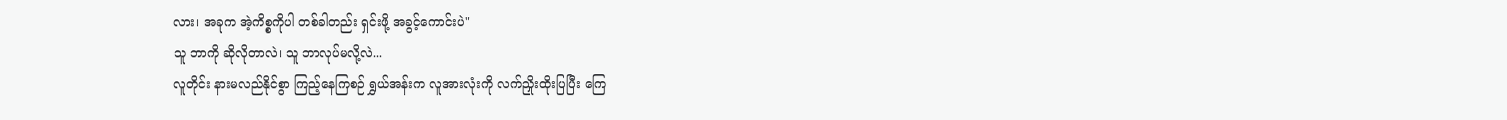လား၊ အခုက အဲ့ကိစ္စကိုပါ တစ်ခါတည်း ရှင်းဖို့ အခွင့်ကောင်းပဲ"
သူ ဘာကို ဆိုလိုတာလဲ၊ သူ ဘာလုပ်မလို့လဲ...
လူတိုင်း နားမလည်နိုင်စွာ ကြည့်နေကြစဉ် ရွှယ်အန်းက လူအားလုံးကို လက်ညှိုးထိုးပြပြီး ကြေ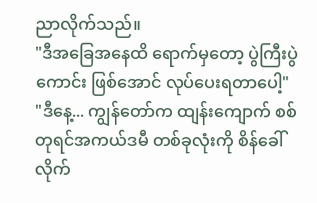ညာလိုက်သည်။
"ဒီအခြေအနေထိ ရောက်မှတော့ ပွဲကြီးပွဲကောင်း ဖြစ်အောင် လုပ်ပေးရတာပေါ့"
"ဒီနေ့... ကျွန်တော်က ထျန်းကျောက် စစ်တုရင်အကယ်ဒမီ တစ်ခုလုံးကို စိန်ခေါ်လိုက်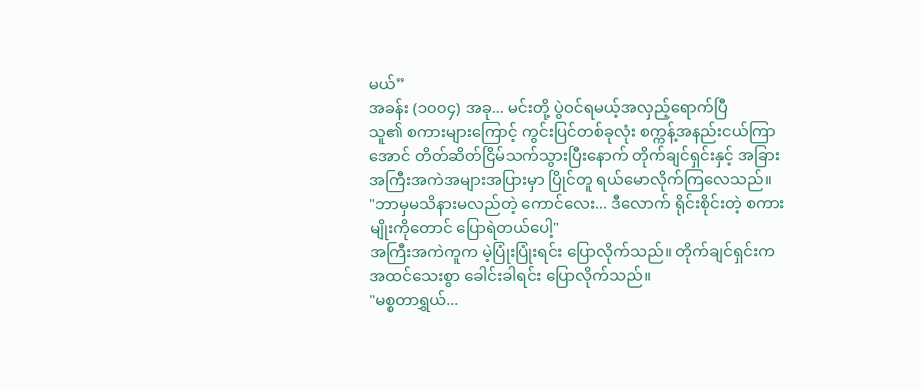မယ်”
အခန်း (၁၀၀၄) အခု... မင်းတို့ ပွဲဝင်ရမယ့်အလှည့်ရောက်ပြီ
သူ၏ စကားများကြောင့် ကွင်းပြင်တစ်ခုလုံး စက္ကန့်အနည်းငယ်ကြာအောင် တိတ်ဆိတ်ငြိမ်သက်သွားပြီးနောက် တိုက်ချင်ရှင်းနှင့် အခြားအကြီးအကဲအများအပြားမှာ ပြိုင်တူ ရယ်မောလိုက်ကြလေသည်။
"ဘာမှမသိနားမလည်တဲ့ ကောင်လေး... ဒီလောက် ရိုင်းစိုင်းတဲ့ စကားမျိုးကိုတောင် ပြောရဲတယ်ပေါ့"
အကြီးအကဲကူက မဲ့ပြုံးပြုံးရင်း ပြောလိုက်သည်။ တိုက်ချင်ရှင်းက အထင်သေးစွာ ခေါင်းခါရင်း ပြောလိုက်သည်။
"မစ္စတာရွှယ်...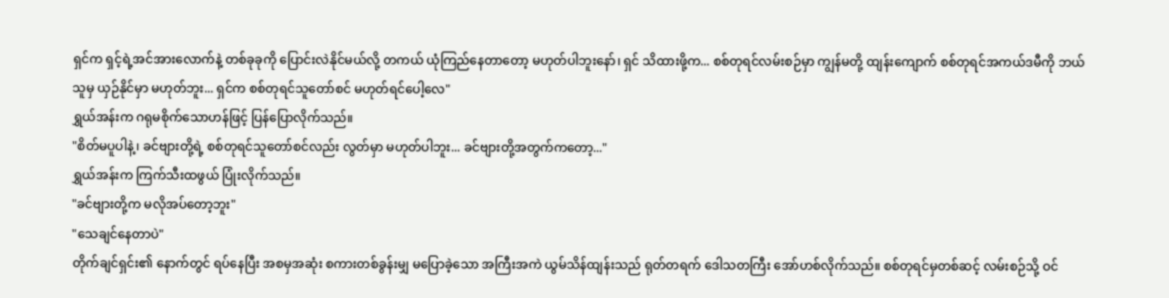ရှင်က ရှင့်ရဲ့အင်အားလောက်နဲ့ တစ်ခုခုကို ပြောင်းလဲနိုင်မယ်လို့ တကယ် ယုံကြည်နေတာတော့ မဟုတ်ပါဘူးနော်၊ ရှင် သိထားဖို့က... စစ်တုရင်လမ်းစဉ်မှာ ကျွန်မတို့ ထျန်းကျောက် စစ်တုရင်အကယ်ဒမီကို ဘယ်သူမှ ယှဉ်နိုင်မှာ မဟုတ်ဘူး... ရှင်က စစ်တုရင်သူတော်စင် မဟုတ်ရင်ပေါ့လေ"
ရွှယ်အန်းက ဂရုမစိုက်သောဟန်ဖြင့် ပြန်ပြောလိုက်သည်။
"စိတ်မပူပါနဲ့၊ ခင်ဗျားတို့ရဲ့ စစ်တုရင်သူတော်စင်လည်း လွတ်မှာ မဟုတ်ပါဘူး... ခင်ဗျားတို့အတွက်ကတော့..."
ရွှယ်အန်းက ကြက်သီးထဖွယ် ပြုံးလိုက်သည်။
"ခင်ဗျားတို့က မလိုအပ်တော့ဘူး"
"သေချင်နေတာပဲ"
တိုက်ချင်ရှင်း၏ နောက်တွင် ရပ်နေပြီး အစမှအဆုံး စကားတစ်ခွန်းမျှ မပြောခဲ့သော အကြီးအကဲ ယွမ်သိန်ထျန်းသည် ရုတ်တရက် ဒေါသတကြီး အော်ဟစ်လိုက်သည်။ စစ်တုရင်မှတစ်ဆင့် လမ်းစဉ်သို့ ဝင်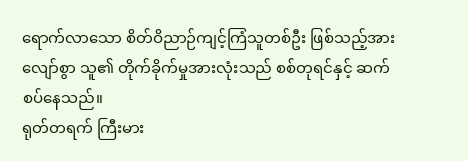ရောက်လာသော စိတ်ဝိညာဉ်ကျင့်ကြံသူတစ်ဦး ဖြစ်သည့်အားလျော်စွာ သူ၏ တိုက်ခိုက်မှုအားလုံးသည် စစ်တုရင်နှင့် ဆက်စပ်နေသည်။
ရုတ်တရက် ကြီးမား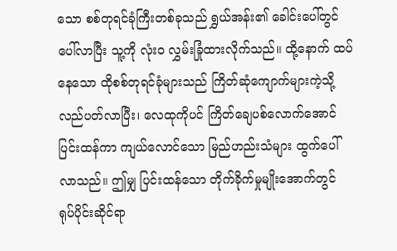သော စစ်တုရင်ခုံကြီးတစ်ခုသည် ရွှယ်အန်း၏ ခေါင်းပေါ်တွင် ပေါ်လာပြီး သူ့ကို လုံးဝ လွှမ်းခြုံထားလိုက်သည်။ ထို့နောက် ထပ်နေသော ထိုစစ်တုရင်ခုံများသည် ကြိတ်ဆုံကျောက်များကဲ့သို့ လည်ပတ်လာပြီး၊ လေထုကိုပင် ကြိတ်ချေပစ်လောက်အောင် ပြင်းထန်ကာ ကျယ်လောင်သော မြည်ဟည်းသံများ ထွက်ပေါ်လာသည်။ ဤမျှ ပြင်းထန်သော တိုက်ခိုက်မှုမျိုးအောက်တွင် ရုပ်ပိုင်းဆိုင်ရာ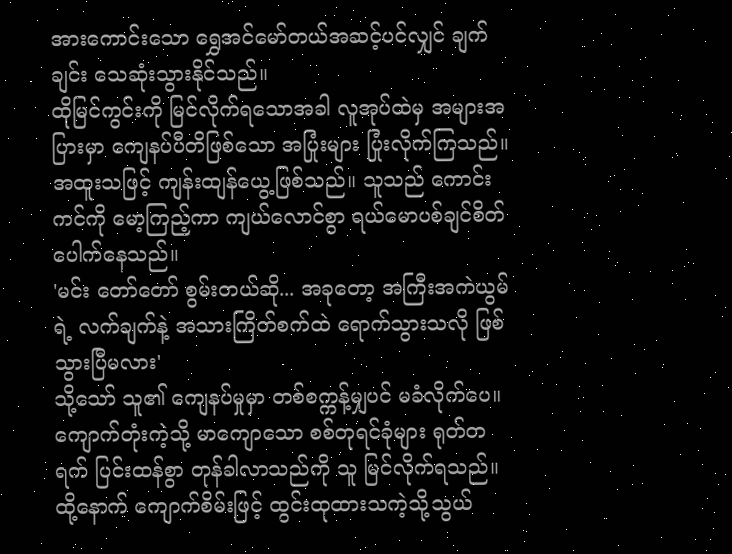အားကောင်းသော ရွှေအင်မော်တယ်အဆင့်ပင်လျှင် ချက်ချင်း သေဆုံးသွားနိုင်သည်။
ထိုမြင်ကွင်းကို မြင်လိုက်ရသောအခါ လူအုပ်ထဲမှ အများအပြားမှာ ကျေနပ်ပီတိဖြစ်သော အပြုံးများ ပြုံးလိုက်ကြသည်။
အထူးသဖြင့် ကျန်းထျန်ယွေ့ဖြစ်သည်။ သူသည် ကောင်းကင်ကို မော့ကြည့်ကာ ကျယ်လောင်စွာ ရယ်မောပစ်ချင်စိတ် ပေါက်နေသည်။
'မင်း တော်တော် စွမ်းတယ်ဆို... အခုတော့ အကြီးအကဲယွမ်ရဲ့ လက်ချက်နဲ့ အသားကြိတ်စက်ထဲ ရောက်သွားသလို ဖြစ်သွားပြီမလား'
သို့သော် သူ၏ ကျေနပ်မှုမှာ တစ်စက္ကန့်မျှပင် မခံလိုက်ပေ။ ကျောက်တုံးကဲ့သို့ မာကျောသော စစ်တုရင်ခုံများ ရုတ်တရက် ပြင်းထန်စွာ တုန်ခါလာသည်ကို သူ မြင်လိုက်ရသည်။ ထို့နောက် ကျောက်စိမ်းဖြင့် ထွင်းထုထားသကဲ့သို့သွယ်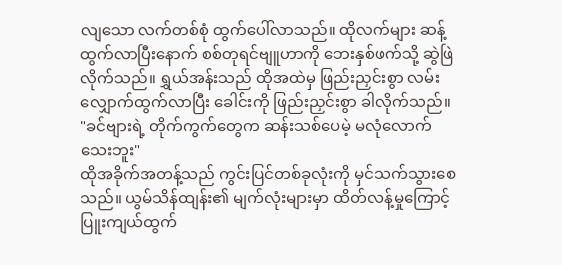လျသော လက်တစ်စုံ ထွက်ပေါ်လာသည်။ ထိုလက်များ ဆန့်ထွက်လာပြီးနောက် စစ်တုရင်ဗျူဟာကို ဘေးနှစ်ဖက်သို့ ဆွဲဖြဲလိုက်သည်။ ရွှယ်အန်းသည် ထိုအထဲမှ ဖြည်းညှင်းစွာ လမ်းလျှောက်ထွက်လာပြီး ခေါင်းကို ဖြည်းညှင်းစွာ ခါလိုက်သည်။
"ခင်ဗျားရဲ့ တိုက်ကွက်တွေက ဆန်းသစ်ပေမဲ့ မလုံလောက်သေးဘူး"
ထိုအခိုက်အတန့်သည် ကွင်းပြင်တစ်ခုလုံးကို မှင်သက်သွားစေသည်။ ယွမ်သိန်ထျန်း၏ မျက်လုံးများမှာ ထိတ်လန့်မှုကြောင့် ပြူးကျယ်ထွက်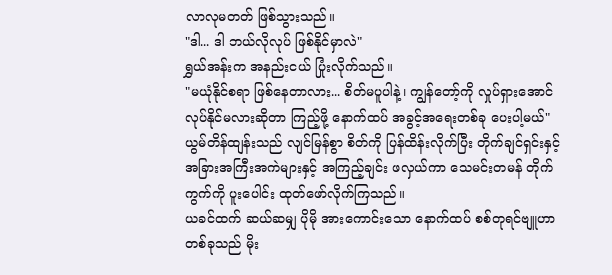လာလုမတတ် ဖြစ်သွားသည်။
"ဒါ... ဒါ ဘယ်လိုလုပ် ဖြစ်နိုင်မှာလဲ"
ရွှယ်အန်းက အနည်းငယ် ပြုံးလိုက်သည်။
"မယုံနိုင်စရာ ဖြစ်နေတာလား... စိတ်မပူပါနဲ့၊ ကျွန်တော့်ကို လှုပ်ရှားအောင် လုပ်နိုင်မလားဆိုတာ ကြည့်ဖို့ နောက်ထပ် အခွင့်အရေးတစ်ခု ပေးပါ့မယ်"
ယွမ်တိန်ထျန်းသည် လျင်မြန်စွာ စိတ်ကို ပြန်ထိန်းလိုက်ပြီး တိုက်ချင်ရှင်းနှင့် အခြားအကြီးအကဲများနှင့် အကြည့်ချင်း ဖလှယ်ကာ သေမင်းတမန် တိုက်ကွက်ကို ပူးပေါင်း ထုတ်ဖော်လိုက်ကြသည်။
ယခင်ထက် ဆယ်ဆမျှ ပိုမို အားကောင်းသော နောက်ထပ် စစ်တုရင်ဗျူဟာတစ်ခုသည် မိုး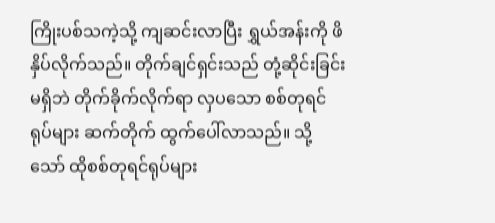ကြိုးပစ်သကဲ့သို့ ကျဆင်းလာပြီး ရွှယ်အန်းကို ဖိနှိပ်လိုက်သည်။ တိုက်ချင်ရှင်းသည် တုံ့ဆိုင်းခြင်းမရှိဘဲ တိုက်ခိုက်လိုက်ရာ လှပသော စစ်တုရင်ရုပ်များ ဆက်တိုက် ထွက်ပေါ်လာသည်။ သို့သော် ထိုစစ်တုရင်ရုပ်များ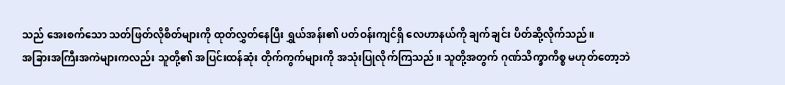သည် အေးစက်သော သတ်ဖြတ်လိုစိတ်များကို ထုတ်လွှတ်နေပြီး ရွှယ်အန်း၏ ပတ်ဝန်းကျင်ရှိ လေဟာနယ်ကို ချက်ချင်း ပိတ်ဆို့လိုက်သည်။
အခြားအကြီးအကဲများကလည်း သူတို့၏ အပြင်းထန်ဆုံး တိုက်ကွက်များကို အသုံးပြုလိုက်ကြသည်။ သူတို့အတွက် ဂုဏ်သိက္ခာကိစ္စ မဟုတ်တော့ဘဲ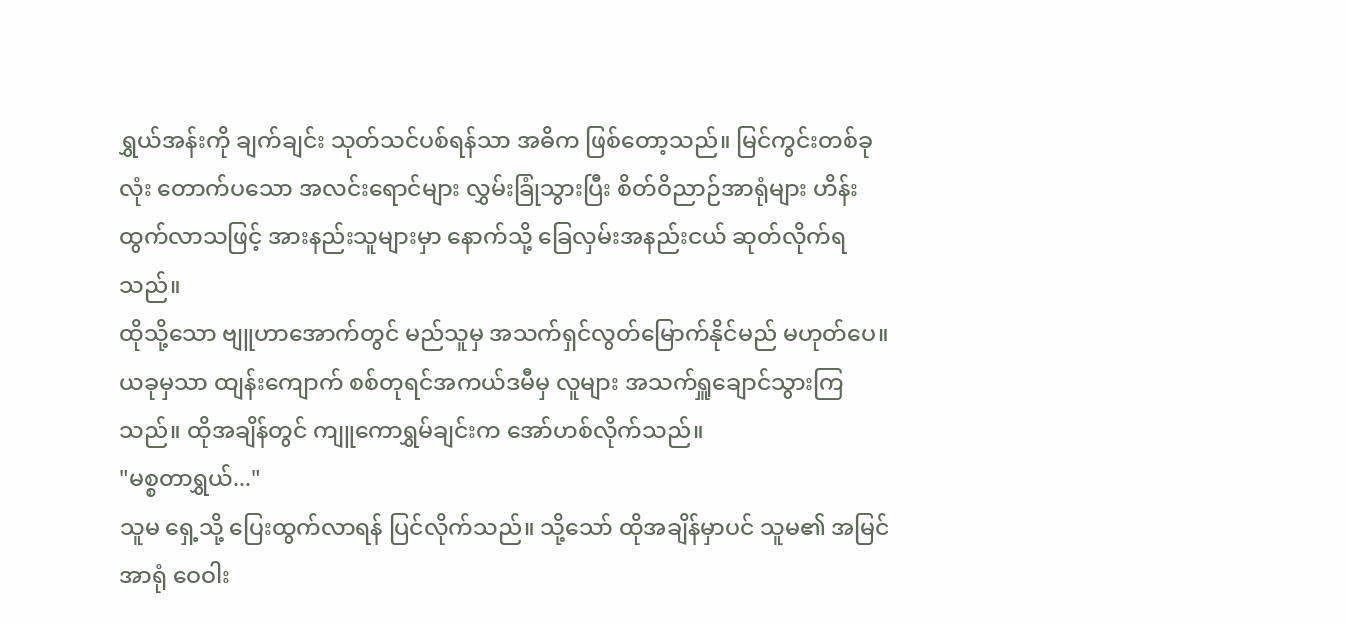ရွှယ်အန်းကို ချက်ချင်း သုတ်သင်ပစ်ရန်သာ အဓိက ဖြစ်တော့သည်။ မြင်ကွင်းတစ်ခုလုံး တောက်ပသော အလင်းရောင်များ လွှမ်းခြုံသွားပြီး စိတ်ဝိညာဉ်အာရုံများ ဟိန်းထွက်လာသဖြင့် အားနည်းသူများမှာ နောက်သို့ ခြေလှမ်းအနည်းငယ် ဆုတ်လိုက်ရသည်။
ထိုသို့သော ဗျူဟာအောက်တွင် မည်သူမှ အသက်ရှင်လွတ်မြောက်နိုင်မည် မဟုတ်ပေ။ ယခုမှသာ ထျန်းကျောက် စစ်တုရင်အကယ်ဒမီမှ လူများ အသက်ရှူချောင်သွားကြသည်။ ထိုအချိန်တွင် ကျူကောရွှမ်ချင်းက အော်ဟစ်လိုက်သည်။
"မစ္စတာရွှယ်..."
သူမ ရှေ့သို့ ပြေးထွက်လာရန် ပြင်လိုက်သည်။ သို့သော် ထိုအချိန်မှာပင် သူမ၏ အမြင်အာရုံ ဝေဝါး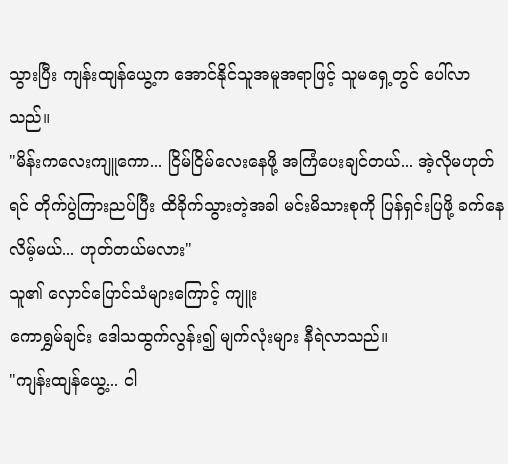သွားပြီး ကျန်းထျန်ယွေ့က အောင်နိုင်သူအမူအရာဖြင့် သူမရှေ့တွင် ပေါ်လာသည်။
"မိန်းကလေးကျူကော... ငြိမ်ငြိမ်လေးနေဖို့ အကြံပေးချင်တယ်... အဲ့လိုမဟုတ်ရင် တိုက်ပွဲကြားညပ်ပြီး ထိခိုက်သွားတဲ့အခါ မင်းမိသားစုကို ပြန်ရှင်းပြဖို့ ခက်နေလိမ့်မယ်... ဟုတ်တယ်မလား"
သူ၏ လှောင်ပြောင်သံများကြောင့် ကျူး
ကောရွှမ်ချင်း ဒေါသထွက်လွန်း၍ မျက်လုံးများ နီရဲလာသည်။
"ကျန်းထျန်ယွေ့... ငါ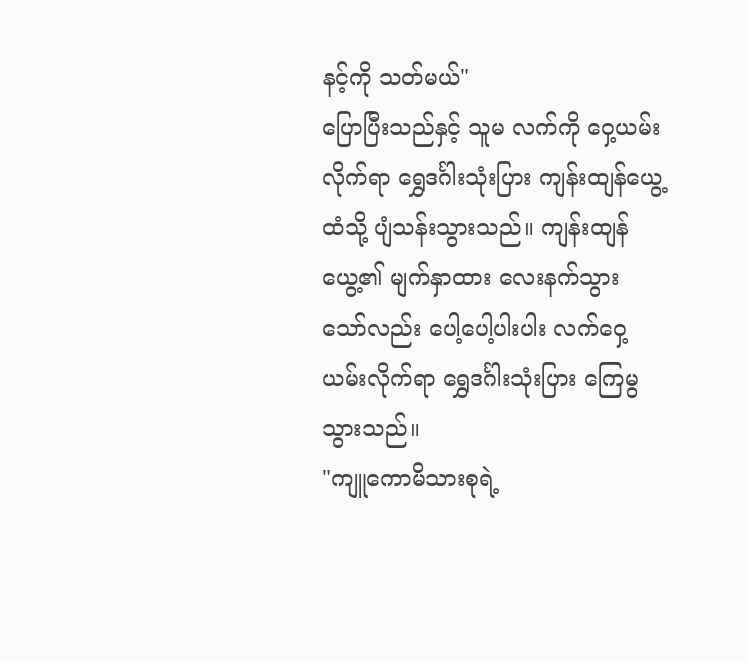နင့်ကို သတ်မယ်"
ပြောပြီးသည်နှင့် သူမ လက်ကို ဝှေ့ယမ်းလိုက်ရာ ရွှေဒင်္ဂါးသုံးပြား ကျန်းထျန်ယွေ့ထံသို့ ပျံသန်းသွားသည်။ ကျန်းထျန်ယွေ့၏ မျက်နှာထား လေးနက်သွားသော်လည်း ပေါ့ပေါ့ပါးပါး လက်ဝှေ့ယမ်းလိုက်ရာ ရွှေဒင်္ဂါးသုံးပြား ကြေမွသွားသည်။
"ကျူကောမိသားစုရဲ့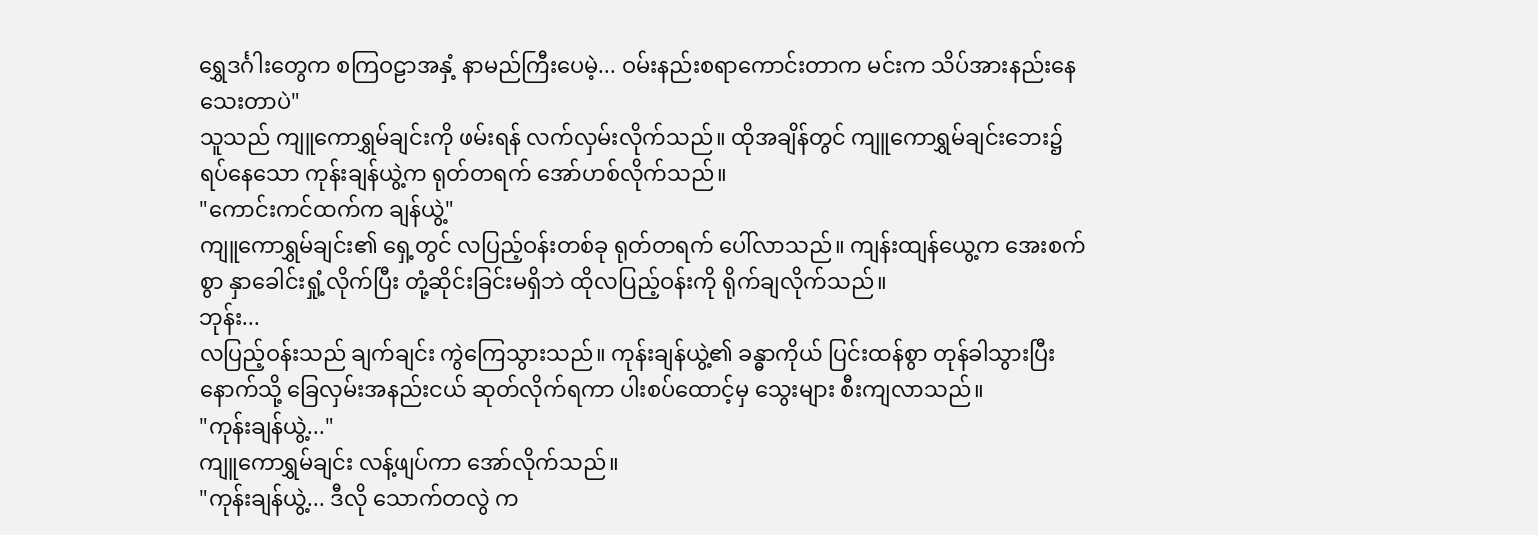ရွှေဒင်္ဂါးတွေက စကြဝဠာအနှံ့ နာမည်ကြီးပေမဲ့... ဝမ်းနည်းစရာကောင်းတာက မင်းက သိပ်အားနည်းနေသေးတာပဲ"
သူသည် ကျူကောရွှမ်ချင်းကို ဖမ်းရန် လက်လှမ်းလိုက်သည်။ ထိုအချိန်တွင် ကျူကောရွှမ်ချင်းဘေး၌ ရပ်နေသော ကုန်းချန်ယွဲ့က ရုတ်တရက် အော်ဟစ်လိုက်သည်။
"ကောင်းကင်ထက်က ချန်ယွဲ့"
ကျူကောရွှမ်ချင်း၏ ရှေ့တွင် လပြည့်ဝန်းတစ်ခု ရုတ်တရက် ပေါ်လာသည်။ ကျန်းထျန်ယွေ့က အေးစက်စွာ နှာခေါင်းရှုံ့လိုက်ပြီး တုံ့ဆိုင်းခြင်းမရှိဘဲ ထိုလပြည့်ဝန်းကို ရိုက်ချလိုက်သည်။
ဘုန်း...
လပြည့်ဝန်းသည် ချက်ချင်း ကွဲကြေသွားသည်။ ကုန်းချန်ယွဲ့၏ ခန္ဓာကိုယ် ပြင်းထန်စွာ တုန်ခါသွားပြီး နောက်သို့ ခြေလှမ်းအနည်းငယ် ဆုတ်လိုက်ရကာ ပါးစပ်ထောင့်မှ သွေးများ စီးကျလာသည်။
"ကုန်းချန်ယွဲ့..."
ကျူကောရွှမ်ချင်း လန့်ဖျပ်ကာ အော်လိုက်သည်။
"ကုန်းချန်ယွဲ့... ဒီလို သောက်တလွဲ က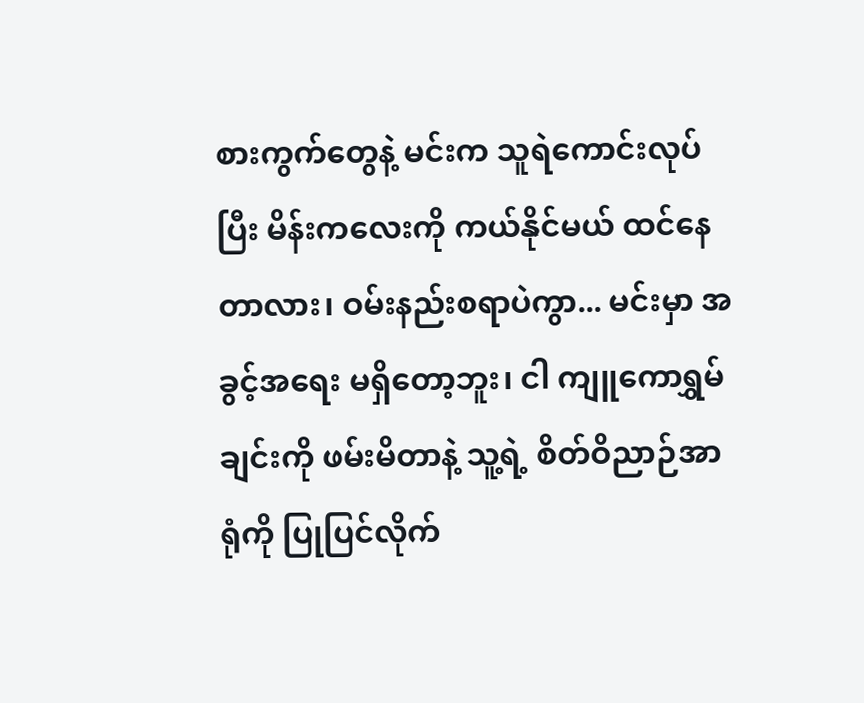စားကွက်တွေနဲ့ မင်းက သူရဲကောင်းလုပ်ပြီး မိန်းကလေးကို ကယ်နိုင်မယ် ထင်နေတာလား၊ ဝမ်းနည်းစရာပဲကွာ... မင်းမှာ အခွင့်အရေး မရှိတော့ဘူး၊ ငါ ကျူကောရွှမ်ချင်းကို ဖမ်းမိတာနဲ့ သူ့ရဲ့ စိတ်ဝိညာဉ်အာရုံကို ပြုပြင်လိုက်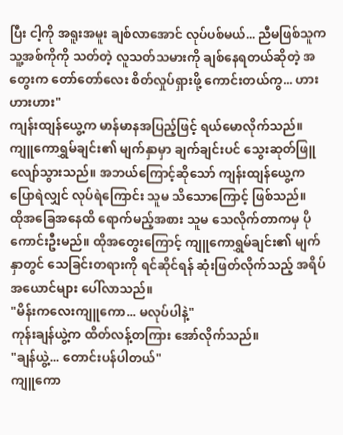ပြီး ငါ့ကို အရူးအမူး ချစ်လာအောင် လုပ်ပစ်မယ်... ညီမဖြစ်သူက သူ့အစ်ကိုကို သတ်တဲ့ လူသတ်သမားကို ချစ်နေရတယ်ဆိုတဲ့ အတွေးက တော်တော်လေး စိတ်လှုပ်ရှားဖို့ ကောင်းတယ်ကွ... ဟားဟားဟား"
ကျန်းထျန်ယွေ့က မာန်မာနအပြည့်ဖြင့် ရယ်မောလိုက်သည်။ ကျူကောရွှမ်ချင်း၏ မျက်နှာမှာ ချက်ချင်းပင် သွေးဆုတ်ဖြူလျော်သွားသည်။ အဘယ်ကြောင့်ဆိုသော် ကျန်းထျန်ယွေ့က ပြောရဲလျှင် လုပ်ရဲကြောင်း သူမ သိသောကြောင့် ဖြစ်သည်။
ထိုအခြေအနေထိ ရောက်မည့်အစား သူမ သေလိုက်တာကမှ ပိုကောင်းဦးမည်။ ထိုအတွေးကြောင့် ကျူကောရွှမ်ချင်း၏ မျက်နှာတွင် သေခြင်းတရားကို ရင်ဆိုင်ရန် ဆုံးဖြတ်လိုက်သည့် အရိပ်အယောင်များ ပေါ်လာသည်။
"မိန်းကလေးကျူကော... မလုပ်ပါနဲ့"
ကုန်းချန်ယွဲ့က ထိတ်လန့်တကြား အော်လိုက်သည်။
"ချန်ယွဲ့... တောင်းပန်ပါတယ်"
ကျူကော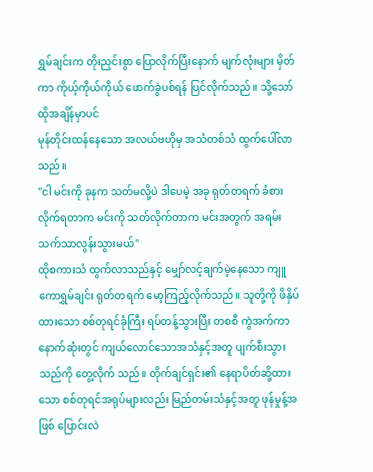ရွှမ်ချင်းက တိုးညှင်းစွာ ပြောလိုက်ပြီးနောက် မျက်လုံးများ မှိတ်ကာ ကိုယ့်ကိုယ်ကိုယ် ဖောက်ခွဲပစ်ရန် ပြင်လိုက်သည်။ သို့သော် ထိုအချိန်မှာပင်
မုန်တိုင်းထန်နေသော အလယ်ဗဟိုမှ အသံတစ်သံ ထွက်ပေါ်လာသည်။
"ငါ မင်းကို ခုနက သတ်မလို့ပဲ ဒါပေမဲ့ အခု ရုတ်တရက် ခံစားလိုက်ရတာက မင်းကို သတ်လိုက်တာက မင်းအတွက် အရမ်း သက်သာလွန်းသွားမယ်"
ထိုစကားသံ ထွက်လာသည်နှင့် မျှော်လင့်ချက်မဲ့နေသော ကျူကောရွှမ်ချင်း ရုတ်တရက် မော့ကြည့်လိုက်သည်။ သူတို့ကို ဖိနှိပ်ထားသော စစ်တုရင်ခုံကြီး ရပ်တန့်သွားပြီး တစစီ ကွဲအက်ကာ နောက်ဆုံးတွင် ကျယ်လောင်သောအသံနှင့်အတူ ပျက်စီးသွားသည်ကို တွေ့လိုက် သည်။ တိုက်ချင်ရှင်း၏ နေရာပိတ်ဆို့ထားသော စစ်တုရင်အရုပ်များလည်း မြည်တမ်းသံနှင့်အတူ ဖုန်မှုန့်အဖြစ် ပြောင်းလဲ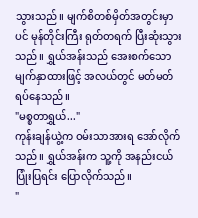သွားသည်။ မျက်စိတစ်မှိတ်အတွင်းမှာပင် မုန်တိုင်းကြီး ရုတ်တရက် ပြီးဆုံးသွားသည်။ ရွှယ်အန်းသည် အေးစက်သော မျက်နှာထားဖြင့် အလယ်တွင် မတ်မတ်ရပ်နေသည်။
"မစ္စတာရွှယ်..."
ကုန်းချန်ယွဲ့က ဝမ်းသာအားရ အော်လိုက်သည်။ ရွှယ်အန်းက သူ့ကို အနည်းငယ် ပြုံးပြရင်း ပြောလိုက်သည်။
"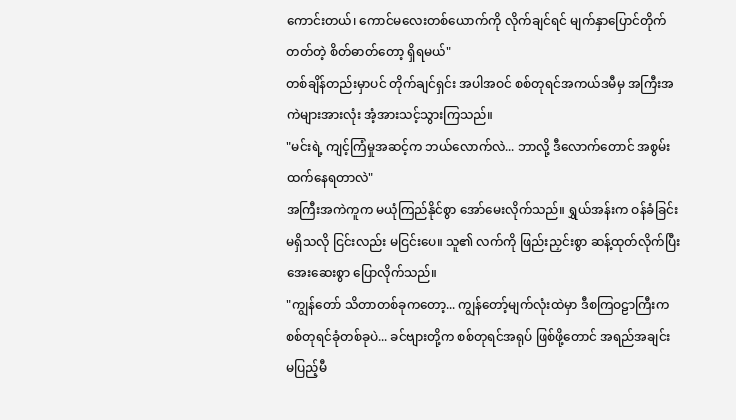ကောင်းတယ်၊ ကောင်မလေးတစ်ယောက်ကို လိုက်ချင်ရင် မျက်နှာပြောင်တိုက်တတ်တဲ့ စိတ်ဓာတ်တော့ ရှိရမယ်"
တစ်ချိန်တည်းမှာပင် တိုက်ချင်ရှင်း အပါအဝင် စစ်တုရင်အကယ်ဒမီမှ အကြီးအကဲများအားလုံး အံ့အားသင့်သွားကြသည်။
"မင်းရဲ့ ကျင့်ကြံမှုအဆင့်က ဘယ်လောက်လဲ... ဘာလို့ ဒီလောက်တောင် အစွမ်းထက်နေရတာလဲ"
အကြီးအကဲကူက မယုံကြည်နိုင်စွာ အော်မေးလိုက်သည်။ ရွှယ်အန်းက ဝန်ခံခြင်းမရှိသလို ငြင်းလည်း မငြင်းပေ။ သူ၏ လက်ကို ဖြည်းညှင်းစွာ ဆန့်ထုတ်လိုက်ပြီး အေးဆေးစွာ ပြောလိုက်သည်။
"ကျွန်တော် သိတာတစ်ခုကတော့... ကျွန်တော့်မျက်လုံးထဲမှာ ဒီစကြဝဠာကြီးက စစ်တုရင်ခုံတစ်ခုပဲ... ခင်ဗျားတို့က စစ်တုရင်အရုပ် ဖြစ်ဖို့တောင် အရည်အချင်း မပြည့်မီ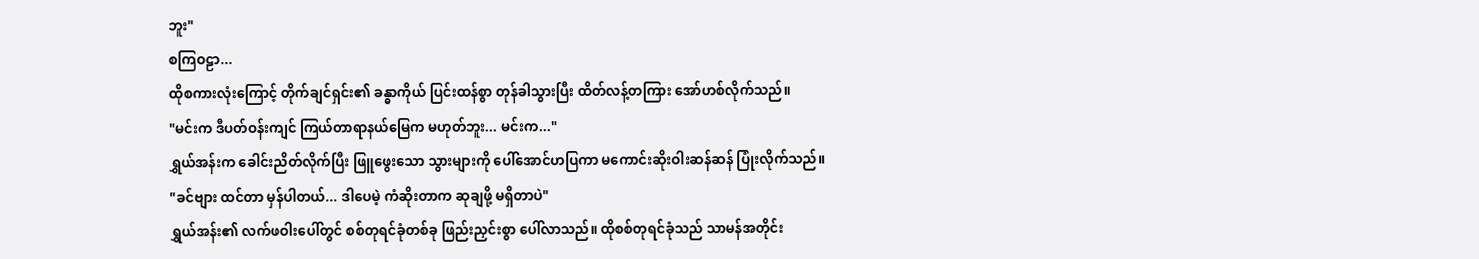ဘူး"
စကြဝဠာ...
ထိုစကားလုံးကြောင့် တိုက်ချင်ရှင်း၏ ခန္ဓာကိုယ် ပြင်းထန်စွာ တုန်ခါသွားပြီး ထိတ်လန့်တကြား အော်ဟစ်လိုက်သည်။
"မင်းက ဒီပတ်ဝန်းကျင် ကြယ်တာရာနယ်မြေက မဟုတ်ဘူး... မင်းက..."
ရွှယ်အန်းက ခေါင်းညိတ်လိုက်ပြီး ဖြူဖွေးသော သွားများကို ပေါ်အောင်ဟပြကာ မကောင်းဆိုးဝါးဆန်ဆန် ပြုံးလိုက်သည်။
"ခင်ဗျား ထင်တာ မှန်ပါတယ်... ဒါပေမဲ့ ကံဆိုးတာက ဆုချဖို့ မရှိတာပဲ"
ရွှယ်အန်း၏ လက်ဖဝါးပေါ်တွင် စစ်တုရင်ခုံတစ်ခု ဖြည်းညှင်းစွာ ပေါ်လာသည်။ ထိုစစ်တုရင်ခုံသည် သာမန်အတိုင်း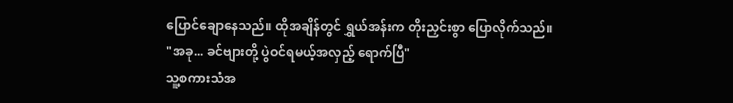ပြောင်ချောနေသည်။ ထိုအချိန်တွင် ရွှယ်အန်းက တိုးညှင်းစွာ ပြောလိုက်သည်။
"အခု... ခင်ဗျားတို့ ပွဲဝင်ရမယ့်အလှည့် ရောက်ပြီ"
သူ့စကားသံအ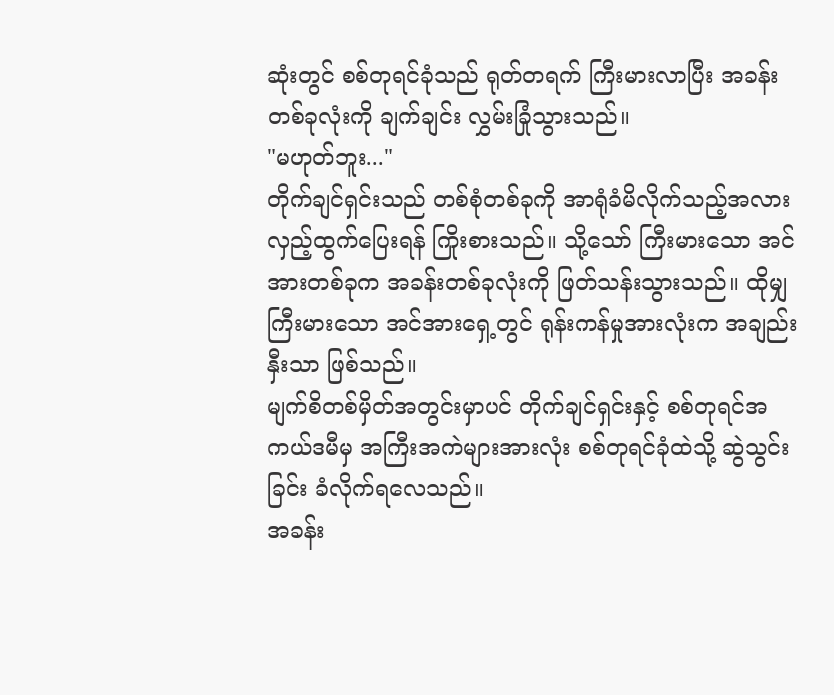ဆုံးတွင် စစ်တုရင်ခုံသည် ရုတ်တရက် ကြီးမားလာပြီး အခန်းတစ်ခုလုံးကို ချက်ချင်း လွှမ်းခြုံသွားသည်။
"မဟုတ်ဘူး..."
တိုက်ချင်ရှင်းသည် တစ်စုံတစ်ခုကို အာရုံခံမိလိုက်သည့်အလား လှည့်ထွက်ပြေးရန် ကြိုးစားသည်။ သို့သော် ကြီးမားသော အင်အားတစ်ခုက အခန်းတစ်ခုလုံးကို ဖြတ်သန်းသွားသည်။ ထိုမျှ ကြီးမားသော အင်အားရှေ့တွင် ရုန်းကန်မှုအားလုံးက အချည်းနှီးသာ ဖြစ်သည်။
မျက်စိတစ်မှိတ်အတွင်းမှာပင် တိုက်ချင်ရှင်းနှင့် စစ်တုရင်အကယ်ဒမီမှ အကြီးအကဲများအားလုံး စစ်တုရင်ခုံထဲသို့ ဆွဲသွင်းခြင်း ခံလိုက်ရလေသည်။
အခန်း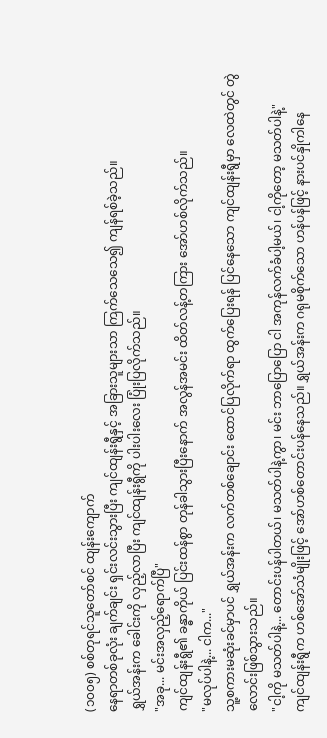(၁၀၀၅) စစ်တုရင်သူတော်စင် ထျန်းကျောက်
နေရာတစ်ခုလုံး ချက်ချင်း ရှင်းလင်းသွားပြီး ကျင်ထျန်းရွီနှင့် အခြားသူများသာ ကြက်သေသေ၍ ကျန်ရစ်ခဲ့သည်။
ရွှယ်အန်းက ခေါင်းကို လှည့်လာပြီး ကျင်ထျန်းရွီကို ပါးပါးလေး ပြုံးပြလိုက်သည်။
"အခု... မင်းအလှည့်ရောက်ပြီ"
ကျင်ထျန်းရွီ၏ ခန္ဓာကိုယ် ပြင်းထန်စွာ တုန်ခါသွားပြီးနောက် အလွန်အမင်း ထိတ်လန့်တကြား အော်ဟစ်လိုက်သည်။
"မလုပ်ပါနဲ့... ငါက..."
သူ့စကားမဆုံးခင်မှာပင် ရွှယ်အန်းက လက်တစ်ချောင်း ထောင်ပြလိုက်ရာ ထွက်ပြေးရန် ပြင်နေသော ကျင်ထျန်းရွီမှာ လေထဲတွင် တွဲလောင်းဖြစ်သွားသည်။
"ငါ့ကို မသတ်ပါနဲ့... တောင်းပန်ပါတယ်၊ မသတ်ပါနဲ့ကွာ၊ မင်း ဘာပြောပြော ငါ အကုန်လက်ခံပါ့မယ်၊ ငါ့ကိုတော့ မသတ်ပါနဲ့"
ကျင်ထျန်းရွီက ဟစ်အော်သံမျိုးဖြင့် အော်ဟစ်တောင်းပန်နေသည်။ ရွှယ်အန်းက ဂရုမစိုက်သော ဟန်ပန်ဖြင့် နားပင်နှိုကါနေ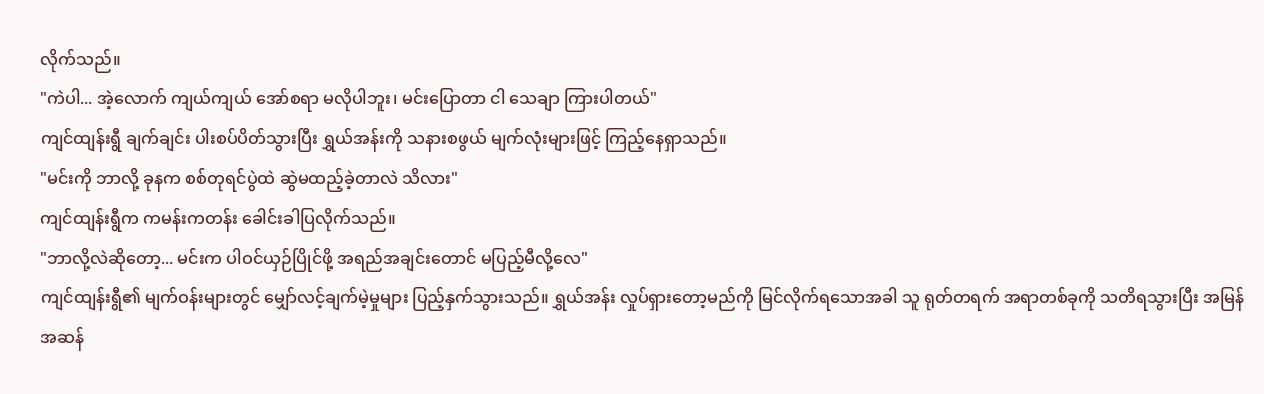လိုက်သည်။
"ကဲပါ... အဲ့လောက် ကျယ်ကျယ် အော်စရာ မလိုပါဘူး၊ မင်းပြောတာ ငါ သေချာ ကြားပါတယ်"
ကျင်ထျန်းရွီ ချက်ချင်း ပါးစပ်ပိတ်သွားပြီး ရွှယ်အန်းကို သနားစဖွယ် မျက်လုံးများဖြင့် ကြည့်နေရှာသည်။
"မင်းကို ဘာလို့ ခုနက စစ်တုရင်ပွဲထဲ ဆွဲမထည့်ခဲ့တာလဲ သိလား"
ကျင်ထျန်းရွီက ကမန်းကတန်း ခေါင်းခါပြလိုက်သည်။
"ဘာလို့လဲဆိုတော့... မင်းက ပါဝင်ယှဉ်ပြိုင်ဖို့ အရည်အချင်းတောင် မပြည့်မီလို့လေ"
ကျင်ထျန်းရွီ၏ မျက်ဝန်းများတွင် မျှော်လင့်ချက်မဲ့မှုများ ပြည့်နှက်သွားသည်။ ရွှယ်အန်း လှုပ်ရှားတော့မည်ကို မြင်လိုက်ရသောအခါ သူ ရုတ်တရက် အရာတစ်ခုကို သတိရသွားပြီး အမြန်အဆန်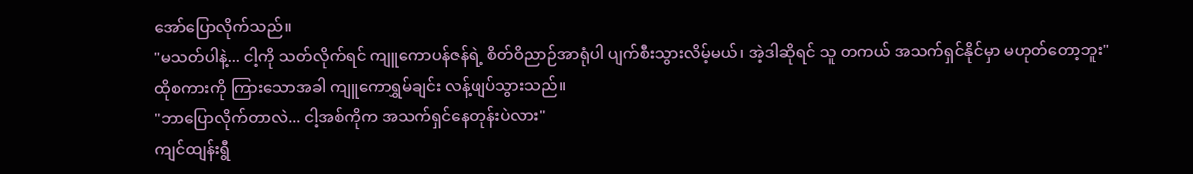အော်ပြောလိုက်သည်။
"မသတ်ပါနဲ့... ငါ့ကို သတ်လိုက်ရင် ကျူကောပန်ဇန်ရဲ့ စိတ်ဝိညာဉ်အာရုံပါ ပျက်စီးသွားလိမ့်မယ်၊ အဲ့ဒါဆိုရင် သူ တကယ် အသက်ရှင်နိုင်မှာ မဟုတ်တော့ဘူး"
ထိုစကားကို ကြားသောအခါ ကျူကောရွှမ်ချင်း လန့်ဖျပ်သွားသည်။
"ဘာပြောလိုက်တာလဲ... ငါ့အစ်ကိုက အသက်ရှင်နေတုန်းပဲလား"
ကျင်ထျန်းရွီ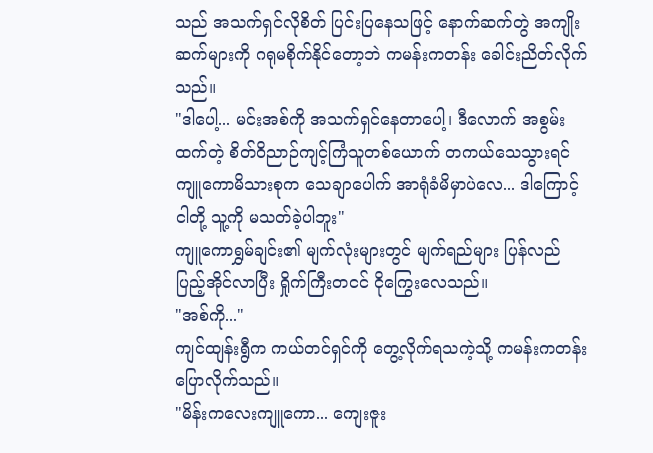သည် အသက်ရှင်လိုစိတ် ပြင်းပြနေသဖြင့် နောက်ဆက်တွဲ အကျိုးဆက်များကို ဂရုမစိုက်နိုင်တော့ဘဲ ကမန်းကတန်း ခေါင်းညိတ်လိုက်သည်။
"ဒါပေါ့... မင်းအစ်ကို အသက်ရှင်နေတာပေါ့၊ ဒီလောက် အစွမ်းထက်တဲ့ စိတ်ဝိညာဉ်ကျင့်ကြံသူတစ်ယောက် တကယ်သေသွားရင် ကျူကောမိသားစုက သေချာပေါက် အာရုံခံမိမှာပဲလေ... ဒါကြောင့် ငါတို့ သူ့ကို မသတ်ခဲ့ပါဘူး"
ကျူကောရွှမ်ချင်း၏ မျက်လုံးများတွင် မျက်ရည်များ ပြန်လည် ပြည့်အိုင်လာပြီး ရှိုက်ကြီးတငင် ငိုကြွေးလေသည်။
"အစ်ကို..."
ကျင်ထျန်းရွီက ကယ်တင်ရှင်ကို တွေ့လိုက်ရသကဲ့သို့ ကမန်းကတန်း ပြောလိုက်သည်။
"မိန်းကလေးကျူကော... ကျေးဇူး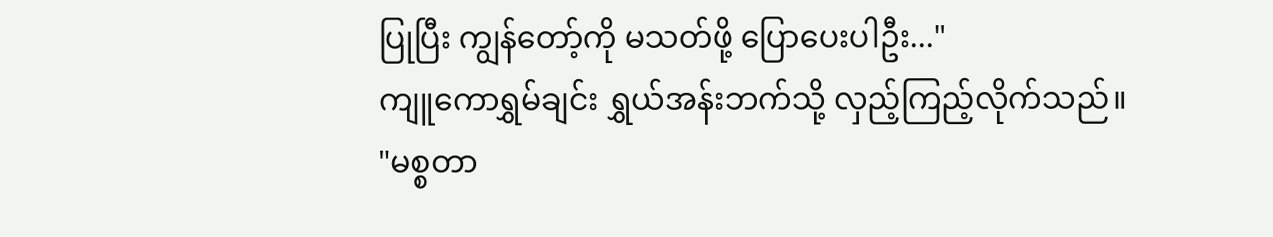ပြုပြီး ကျွန်တော့်ကို မသတ်ဖို့ ပြောပေးပါဦး..."
ကျူကောရွှမ်ချင်း ရွှယ်အန်းဘက်သို့ လှည့်ကြည့်လိုက်သည်။
"မစ္စတာ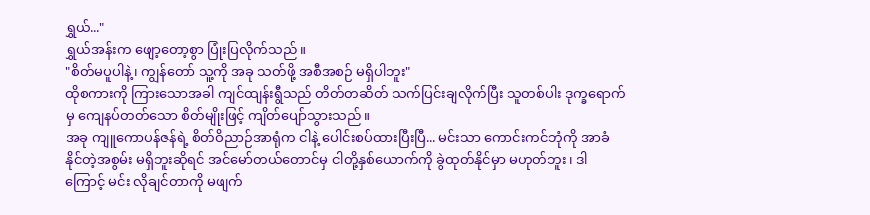ရွှယ်..."
ရွှယ်အန်းက ဖျော့တော့စွာ ပြုံးပြလိုက်သည်။
"စိတ်မပူပါနဲ့၊ ကျွန်တော် သူ့ကို အခု သတ်ဖို့ အစီအစဉ် မရှိပါဘူး"
ထိုစကားကို ကြားသောအခါ ကျင်ထျန်းရွီသည် တိတ်တဆိတ် သက်ပြင်းချလိုက်ပြီး သူတစ်ပါး ဒုက္ခရောက်မှ ကျေနပ်တတ်သော စိတ်မျိုးဖြင့် ကျိတ်ပျော်သွားသည်။
အခု ကျူကောပန်ဇန်ရဲ့ စိတ်ဝိညာဉ်အာရုံက ငါနဲ့ ပေါင်းစပ်ထားပြီးပြီ... မင်းသာ ကောင်းကင်ဘုံကို အာခံနိုင်တဲ့အစွမ်း မရှိဘူးဆိုရင် အင်မော်တယ်တောင်မှ ငါတို့နှစ်ယောက်ကို ခွဲထုတ်နိုင်မှာ မဟုတ်ဘူး၊ ဒါကြောင့် မင်း လိုချင်တာကို မဖျက်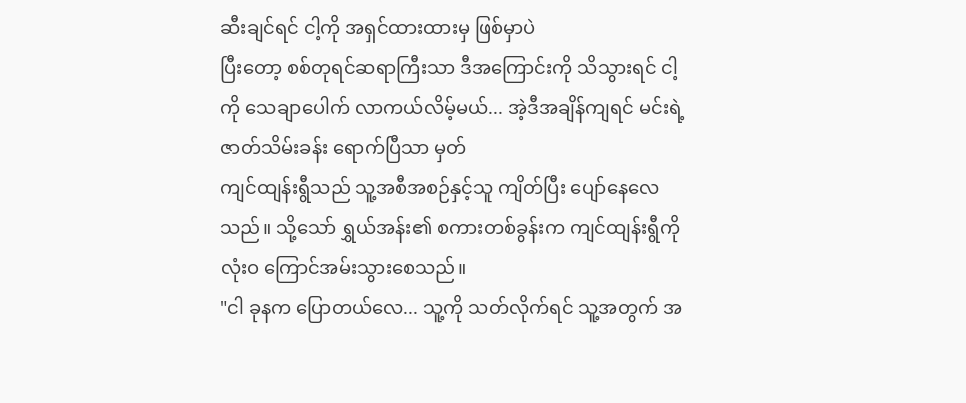ဆီးချင်ရင် ငါ့ကို အရှင်ထားထားမှ ဖြစ်မှာပဲ
ပြီးတော့ စစ်တုရင်ဆရာကြီးသာ ဒီအကြောင်းကို သိသွားရင် ငါ့ကို သေချာပေါက် လာကယ်လိမ့်မယ်... အဲ့ဒီအချိန်ကျရင် မင်းရဲ့ ဇာတ်သိမ်းခန်း ရောက်ပြီသာ မှတ်
ကျင်ထျန်းရွီသည် သူ့အစီအစဉ်နှင့်သူ ကျိတ်ပြီး ပျော်နေလေသည်။ သို့သော် ရွှယ်အန်း၏ စကားတစ်ခွန်းက ကျင်ထျန်းရွီကို လုံးဝ ကြောင်အမ်းသွားစေသည်။
"ငါ ခုနက ပြောတယ်လေ... သူ့ကို သတ်လိုက်ရင် သူ့အတွက် အ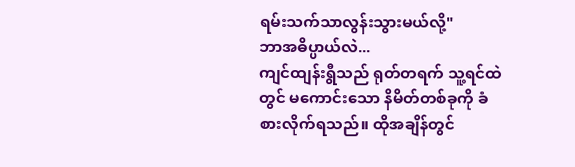ရမ်းသက်သာလွန်းသွားမယ်လို့"
ဘာအဓိပ္ပာယ်လဲ...
ကျင်ထျန်းရွီသည် ရုတ်တရက် သူ့ရင်ထဲတွင် မကောင်းသော နိမိတ်တစ်ခုကို ခံစားလိုက်ရသည်။ ထိုအချိန်တွင်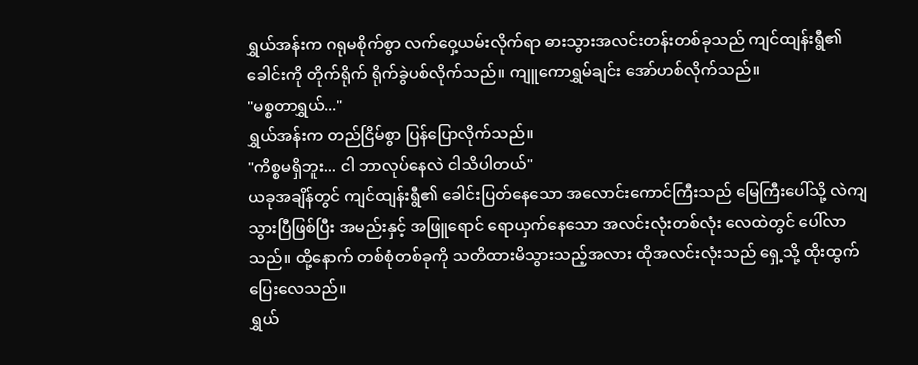ရွှယ်အန်းက ဂရုမစိုက်စွာ လက်ဝှေ့ယမ်းလိုက်ရာ ဓားသွားအလင်းတန်းတစ်ခုသည် ကျင်ထျန်းရွီ၏ ခေါင်းကို တိုက်ရိုက် ရိုက်ခွဲပစ်လိုက်သည်။ ကျူကောရွှမ်ချင်း အော်ဟစ်လိုက်သည်။
"မစ္စတာရွှယ်..."
ရွှယ်အန်းက တည်ငြိမ်စွာ ပြန်ပြောလိုက်သည်။
"ကိစ္စမရှိဘူး... ငါ ဘာလုပ်နေလဲ ငါသိပါတယ်"
ယခုအချိန်တွင် ကျင်ထျန်းရွီ၏ ခေါင်းပြတ်နေသော အလောင်းကောင်ကြီးသည် မြေကြီးပေါ်သို့ လဲကျသွားပြီဖြစ်ပြီး အမည်းနှင့် အဖြူရောင် ရောယှက်နေသော အလင်းလုံးတစ်လုံး လေထဲတွင် ပေါ်လာသည်။ ထို့နောက် တစ်စုံတစ်ခုကို သတိထားမိသွားသည့်အလား ထိုအလင်းလုံးသည် ရှေ့သို့ ထိုးထွက်ပြေးလေသည်။
ရွှယ်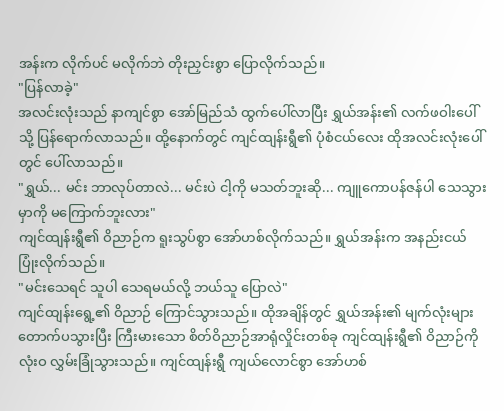အန်းက လိုက်ပင် မလိုက်ဘဲ တိုးညှင်းစွာ ပြောလိုက်သည်။
"ပြန်လာခဲ့"
အလင်းလုံးသည် နာကျင်စွာ အော်မြည်သံ ထွက်ပေါ်လာပြီး ရွှယ်အန်း၏ လက်ဖဝါးပေါ်သို့ ပြန်ရောက်လာသည်။ ထို့နောက်တွင် ကျင်ထျန်းရွီ၏ ပုံစံငယ်လေး ထိုအလင်းလုံးပေါ်တွင် ပေါ်လာသည်။
"ရွှယ်... မင်း ဘာလုပ်တာလဲ... မင်းပဲ ငါ့ကို မသတ်ဘူးဆို... ကျူကောပန်ဇန်ပါ သေသွားမှာကို မကြောက်ဘူးလား"
ကျင်ထျန်းရွီ၏ ဝိညာဉ်က ရူးသွပ်စွာ အော်ဟစ်လိုက်သည်။ ရွှယ်အန်းက အနည်းငယ် ပြုံးလိုက်သည်။
"မင်းသေရင် သူပါ သေရမယ်လို့ ဘယ်သူ ပြောလဲ"
ကျင်ထျန်းရွေ့၏ ဝိညာဉ် ကြောင်သွားသည်။ ထိုအချိန်တွင် ရွှယ်အန်း၏ မျက်လုံးများ တောက်ပသွားပြီး ကြီးမားသော စိတ်ဝိညာဉ်အာရုံလှိုင်းတစ်ခု ကျင်ထျန်းရွီ၏ ဝိညာဉ်ကို လုံးဝ လွှမ်းခြုံသွားသည်။ ကျင်ထျန်းရွီ ကျယ်လောင်စွာ အော်ဟစ်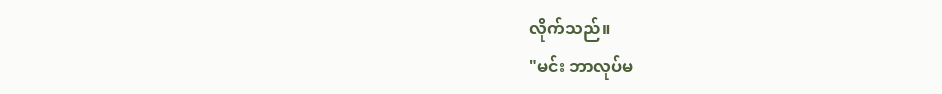လိုက်သည်။
"မင်း ဘာလုပ်မ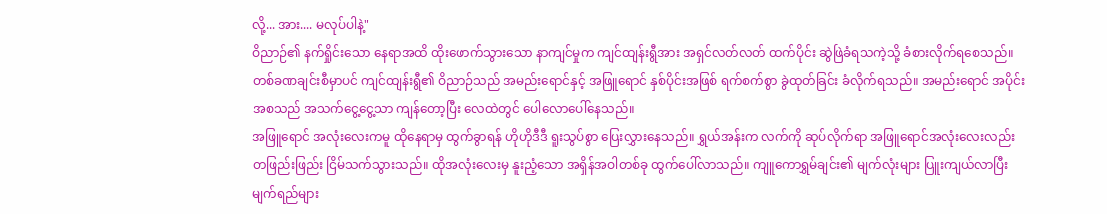လို့... အား.... မလုပ်ပါနဲ့"
ဝိညာဉ်၏ နက်ရှိုင်းသော နေရာအထိ ထိုးဖောက်သွားသော နာကျင်မှုက ကျင်ထျန်းရွီအား အရှင်လတ်လတ် ထက်ပိုင်း ဆွဲဖြဲခံရသကဲ့သို့ ခံစားလိုက်ရစေသည်။ တစ်ခဏချင်းစီမှာပင် ကျင်ထျန်းရွီ၏ ဝိညာဉ်သည် အမည်းရောင်နှင့် အဖြူရောင် နှစ်ပိုင်းအဖြစ် ရက်စက်စွာ ခွဲထုတ်ခြင်း ခံလိုက်ရသည်။ အမည်းရောင် အပိုင်းအစသည် အသက်ငွေ့ငွေ့သာ ကျန်တော့ပြီး လေထဲတွင် ပေါလောပေါ်နေသည်။
အဖြူရောင် အလုံးလေးကမူ ထိုနေရာမှ ထွက်ခွာရန် ဟိုဟိုဒီဒီ ရူးသွပ်စွာ ပြေးလွှားနေသည်။ ရွှယ်အန်းက လက်ကို ဆုပ်လိုက်ရာ အဖြူရောင်အလုံးလေးလည်း တဖြည်းဖြည်း ငြိမ်သက်သွားသည်။ ထိုအလုံးလေးမှ နူးညံ့သော အရှိန်အဝါတစ်ခု ထွက်ပေါ်လာသည်။ ကျူကောရွှမ်ချင်း၏ မျက်လုံးများ ပြူးကျယ်လာပြီး မျက်ရည်များ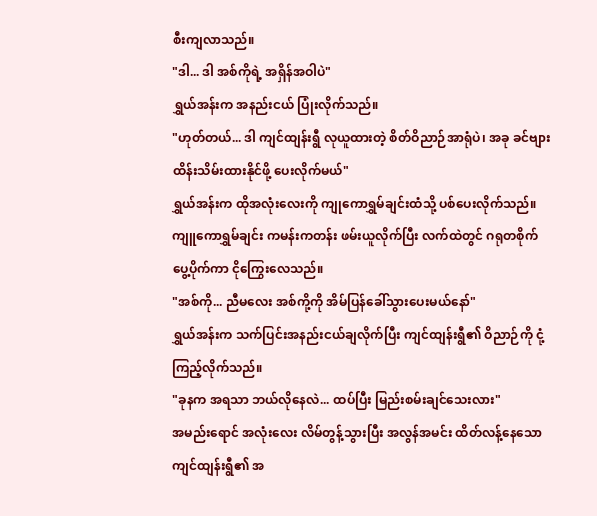စီးကျလာသည်။
"ဒါ... ဒါ အစ်ကိုရဲ့ အရှိန်အဝါပဲ"
ရွှယ်အန်းက အနည်းငယ် ပြုံးလိုက်သည်။
"ဟုတ်တယ်... ဒါ ကျင်ထျန်းရွီ လုယူထားတဲ့ စိတ်ဝိညာဉ်အာရုံပဲ၊ အခု ခင်ဗျား ထိန်းသိမ်းထားနိုင်ဖို့ ပေးလိုက်မယ်"
ရွှယ်အန်းက ထိုအလုံးလေးကို ကျုကောရွှမ်ချင်းထံသို့ ပစ်ပေးလိုက်သည်။ ကျူကောရွှမ်ချင်း ကမန်းကတန်း ဖမ်းယူလိုက်ပြီး လက်ထဲတွင် ဂရုတစိုက် ပွေ့ပိုက်ကာ ငိုကြွေးလေသည်။
"အစ်ကို... ညီမလေး အစ်ကို့ကို အိမ်ပြန်ခေါ်သွားပေးမယ်နော်"
ရွှယ်အန်းက သက်ပြင်းအနည်းငယ်ချလိုက်ပြီး ကျင်ထျန်းရွီ၏ ဝိညာဉ်ကို ငုံ့ကြည့်လိုက်သည်။
"ခုနက အရသာ ဘယ်လိုနေလဲ... ထပ်ပြီး မြည်းစမ်းချင်သေးလား"
အမည်းရောင် အလုံးလေး လိမ်တွန့်သွားပြီး အလွန်အမင်း ထိတ်လန့်နေသော ကျင်ထျန်းရွီ၏ အ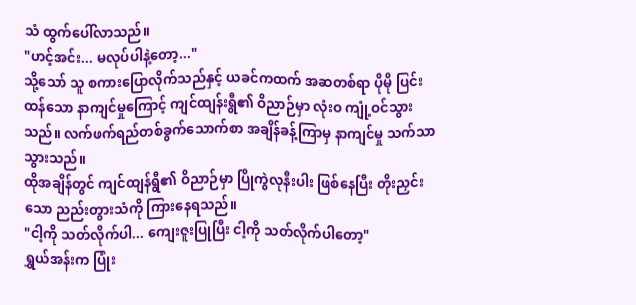သံ ထွက်ပေါ်လာသည်။
"ဟင့်အင်း... မလုပ်ပါနဲ့တော့..."
သို့သော် သူ စကားပြောလိုက်သည်နှင့် ယခင်ကထက် အဆတစ်ရာ ပိုမို ပြင်းထန်သော နာကျင်မှုကြောင့် ကျင်ထျန်းရွီ၏ ဝိညာဉ်မှာ လုံးဝ ကျုံ့ဝင်သွားသည်။ လက်ဖက်ရည်တစ်ခွက်သောက်စာ အချိန်ခန့်ကြာမှ နာကျင်မှု သက်သာသွားသည်။
ထိုအချိန်တွင် ကျင်ထျန်ရွီ၏ ဝိညာဉ်မှာ ပြိုကွဲလုနီးပါး ဖြစ်နေပြီး တိုးညှင်းသော ညည်းတွားသံကို ကြားနေရသည်။
"ငါ့ကို သတ်လိုက်ပါ... ကျေးဇူးပြုပြီး ငါ့ကို သတ်လိုက်ပါတော့"
ရွှယ်အန်းက ပြုံး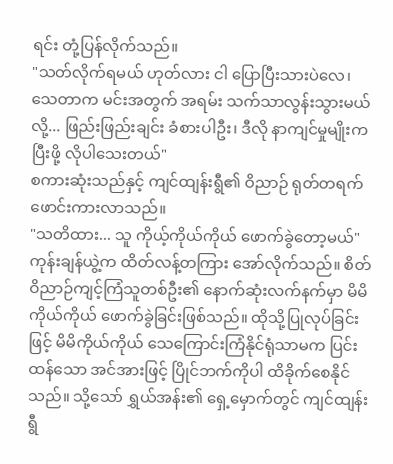ရင်း တုံ့ပြန်လိုက်သည်။
"သတ်လိုက်ရမယ် ဟုတ်လား ငါ ပြောပြီးသားပဲလေ၊ သေတာက မင်းအတွက် အရမ်း သက်သာလွန်းသွားမယ်လို့... ဖြည်းဖြည်းချင်း ခံစားပါဦး၊ ဒီလို နာကျင်မှုမျိုးက ပြီးဖို့ လိုပါသေးတယ်"
စကားဆုံးသည်နှင့် ကျင်ထျန်းရွီ၏ ဝိညာဉ် ရုတ်တရက် ဖောင်းကားလာသည်။
"သတိထား... သူ ကိုယ့်ကိုယ်ကိုယ် ဖောက်ခွဲတော့မယ်"
ကုန်းချန်ယွဲ့က ထိတ်လန့်တကြား အော်လိုက်သည်။ စိတ်ဝိညာဉ်ကျင့်ကြံသူတစ်ဦး၏ နောက်ဆုံးလက်နက်မှာ မိမိကိုယ်ကိုယ် ဖောက်ခွဲခြင်းဖြစ်သည်။ ထိုသို့ပြုလုပ်ခြင်းဖြင့် မိမိကိုယ်ကိုယ် သေကြောင်းကြံနိုင်ရုံသာမက ပြင်းထန်သော အင်အားဖြင့် ပြိုင်ဘက်ကိုပါ ထိခိုက်စေနိုင်သည်။ သို့သော် ရွှယ်အန်း၏ ရှေ့မှောက်တွင် ကျင်ထျန်းရွီ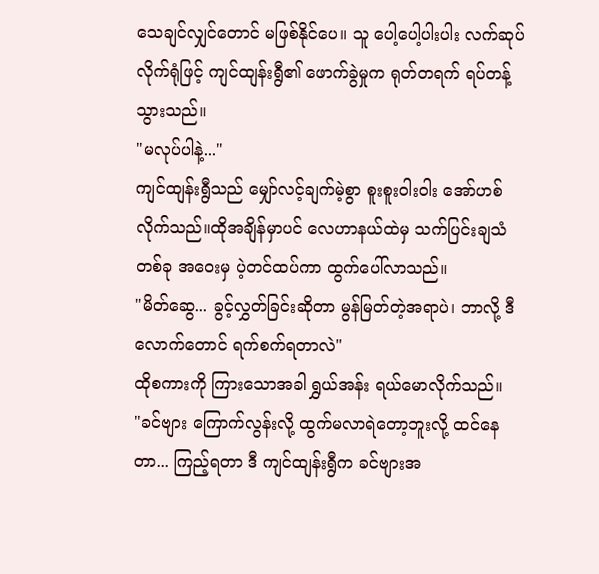သေချင်လျှင်တောင် မဖြစ်နိုင်ပေ။ သူ ပေါ့ပေါ့ပါးပါး လက်ဆုပ်လိုက်ရုံဖြင့် ကျင်ထျန်းရွီ၏ ဖောက်ခွဲမှုက ရုတ်တရက် ရပ်တန့်သွားသည်။
"မလုပ်ပါနဲ့..."
ကျင်ထျန်းရွီသည် မျှော်လင့်ချက်မဲ့စွာ စူးစူးဝါးဝါး အော်ဟစ်လိုက်သည်။ထိုအချိန်မှာပင် လေဟာနယ်ထဲမှ သက်ပြင်းချသံတစ်ခု အဝေးမှ ပဲ့တင်ထပ်ကာ ထွက်ပေါ်လာသည်။
"မိတ်ဆွေ... ခွင့်လွှတ်ခြင်းဆိုတာ မွန်မြတ်တဲ့အရာပဲ၊ ဘာလို့ ဒီလောက်တောင် ရက်စက်ရတာလဲ"
ထိုစကားကို ကြားသောအခါ ရွှယ်အန်း ရယ်မောလိုက်သည်။
"ခင်ဗျား ကြောက်လွန်းလို့ ထွက်မလာရဲတော့ဘူးလို့ ထင်နေတာ... ကြည့်ရတာ ဒီ ကျင်ထျန်းရွီက ခင်ဗျားအ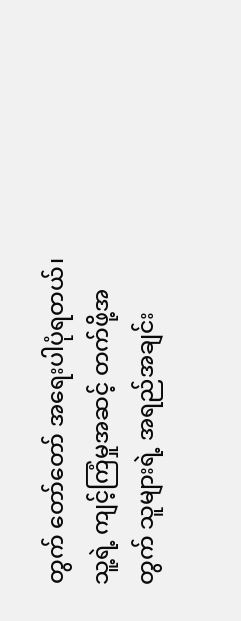တွက် တော်တော် အရေးပါပုံရတယ်၊ သူ့ရဲ့ ကျင့်ကြံမှုအဆင့် တက်ဖို့အတွက် သူများရဲ့ အရည်အချင်း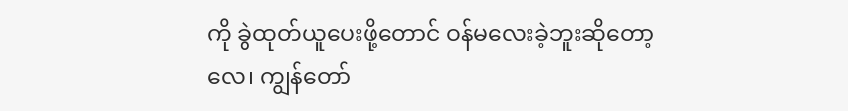ကို ခွဲထုတ်ယူပေးဖို့တောင် ဝန်မလေးခဲ့ဘူးဆိုတော့လေ၊ ကျွန်တော်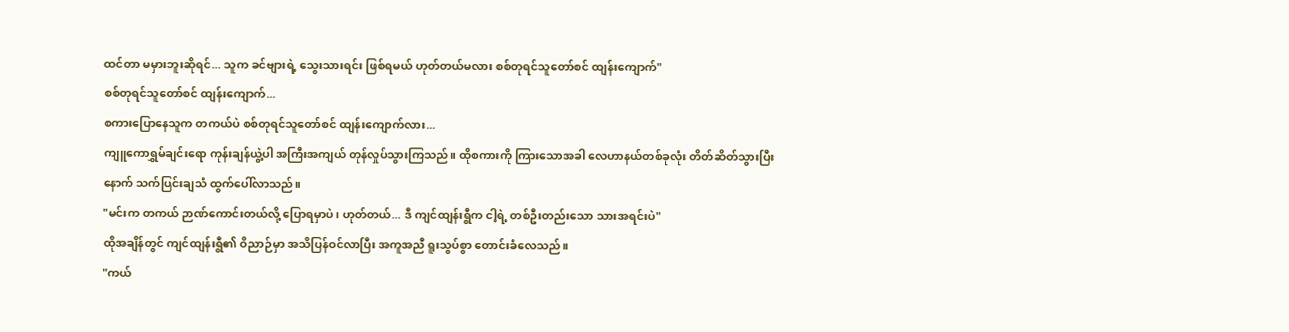ထင်တာ မမှားဘူးဆိုရင်... သူက ခင်ဗျားရဲ့ သွေးသားရင်း ဖြစ်ရမယ် ဟုတ်တယ်မလား စစ်တုရင်သူတော်စင် ထျန်းကျောက်"
စစ်တုရင်သူတော်စင် ထျန်းကျောက်...
စကားပြောနေသူက တကယ်ပဲ စစ်တုရင်သူတော်စင် ထျန်းကျောက်လား...
ကျူကောရွှမ်ချင်းရော ကုန်းချန်ယွဲ့ပါ အကြီးအကျယ် တုန်လှုပ်သွားကြသည်။ ထိုစကားကို ကြားသောအခါ လေဟာနယ်တစ်ခုလုံး တိတ်ဆိတ်သွားပြီးနောက် သက်ပြင်းချသံ ထွက်ပေါ်လာသည်။
"မင်းက တကယ် ဉာဏ်ကောင်းတယ်လို့ ပြောရမှာပဲ၊ ဟုတ်တယ်... ဒီ ကျင်ထျန်းရွီက ငါ့ရဲ့ တစ်ဦးတည်းသော သားအရင်းပဲ"
ထိုအချိန်တွင် ကျင်ထျန်းရွီ၏ ဝိညာဉ်မှာ အသိပြန်ဝင်လာပြီး အကူအညီ ရူးသွပ်စွာ တောင်းခံလေသည်။
"ကယ်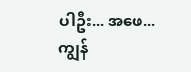ပါဦး... အဖေ... ကျွန်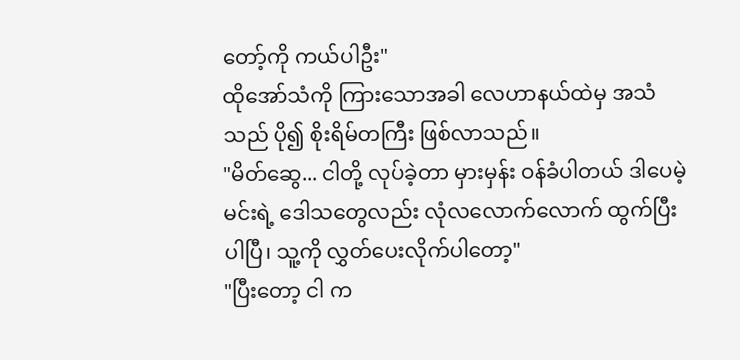တော့်ကို ကယ်ပါဦး"
ထိုအော်သံကို ကြားသောအခါ လေဟာနယ်ထဲမှ အသံသည် ပို၍ စိုးရိမ်တကြီး ဖြစ်လာသည်။
"မိတ်ဆွေ... ငါတို့ လုပ်ခဲ့တာ မှားမှန်း ဝန်ခံပါတယ် ဒါပေမဲ့ မင်းရဲ့ ဒေါသတွေလည်း လုံလလောက်လောက် ထွက်ပြီးပါပြီ၊ သူ့ကို လွှတ်ပေးလိုက်ပါတော့"
"ပြီးတော့ ငါ က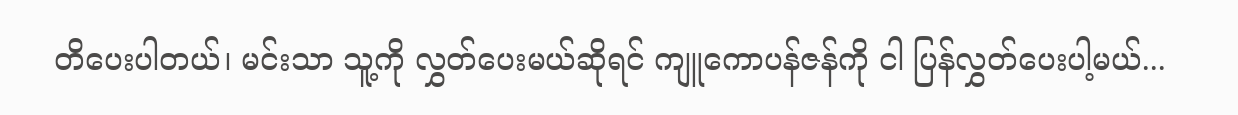တိပေးပါတယ်၊ မင်းသာ သူ့ကို လွှတ်ပေးမယ်ဆိုရင် ကျူကောပန်ဇန်ကို ငါ ပြန်လွှတ်ပေးပါ့မယ်...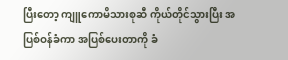ပြီးတော့ ကျူကောမိသားစုဆီ ကိုယ်တိုင်သွားပြီး အပြစ်ဝန်ခံကာ အပြစ်ပေးတာကို ခံ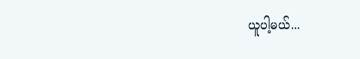ယူပါ့မယ်...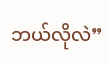ဘယ်လိုလဲ”